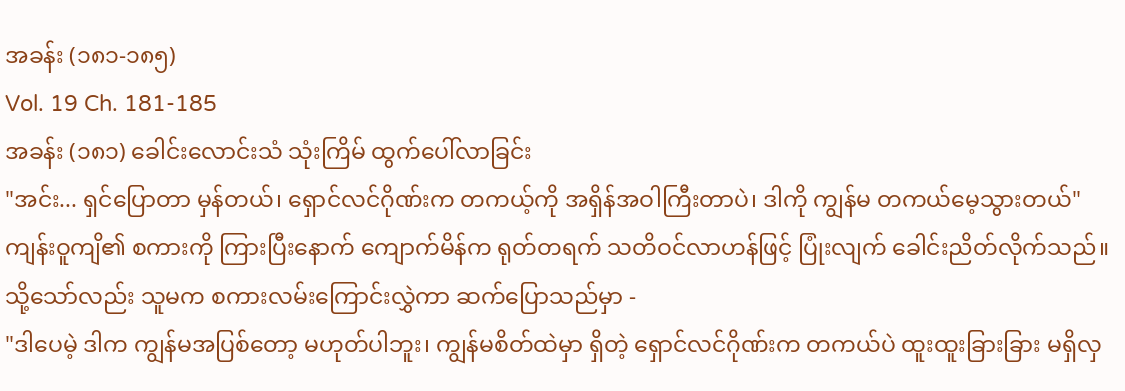အခန်း (၁၈၁-၁၈၅)
Vol. 19 Ch. 181-185
အခန်း (၁၈၁) ခေါင်းလောင်းသံ သုံးကြိမ် ထွက်ပေါ်လာခြင်း
"အင်း... ရှင်ပြောတာ မှန်တယ်၊ ရှောင်လင်ဂိုဏ်းက တကယ့်ကို အရှိန်အဝါကြီးတာပဲ၊ ဒါကို ကျွန်မ တကယ်မေ့သွားတယ်"
ကျန်းဝူကျိ၏ စကားကို ကြားပြီးနောက် ကျောက်မိန်က ရုတ်တရက် သတိဝင်လာဟန်ဖြင့် ပြုံးလျက် ခေါင်းညိတ်လိုက်သည်။ သို့သော်လည်း သူမက စကားလမ်းကြောင်းလွှဲကာ ဆက်ပြောသည်မှာ -
"ဒါပေမဲ့ ဒါက ကျွန်မအပြစ်တော့ မဟုတ်ပါဘူး၊ ကျွန်မစိတ်ထဲမှာ ရှိတဲ့ ရှောင်လင်ဂိုဏ်းက တကယ်ပဲ ထူးထူးခြားခြား မရှိလှ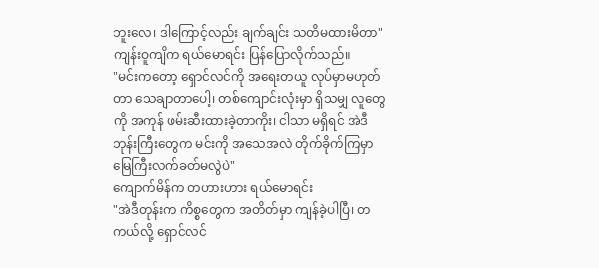ဘူးလေ၊ ဒါကြောင့်လည်း ချက်ချင်း သတိမထားမိတာ"
ကျန်းဝူကျိက ရယ်မောရင်း ပြန်ပြောလိုက်သည်။
"မင်းကတော့ ရှောင်လင်ကို အရေးတယူ လုပ်မှာမဟုတ်တာ သေချာတာပေါ့၊ တစ်ကျောင်းလုံးမှာ ရှိသမျှ လူတွေကို အကုန် ဖမ်းဆီးထားခဲ့တာကိုး၊ ငါသာ မရှိရင် အဲဒီ ဘုန်းကြီးတွေက မင်းကို အသေအလဲ တိုက်ခိုက်ကြမှာ မြေကြီးလက်ခတ်မလွဲပဲ"
ကျောက်မိန်က တဟားဟား ရယ်မောရင်း
"အဲဒီတုန်းက ကိစ္စတွေက အတိတ်မှာ ကျန်ခဲ့ပါပြီ၊ တကယ်လို့ ရှောင်လင်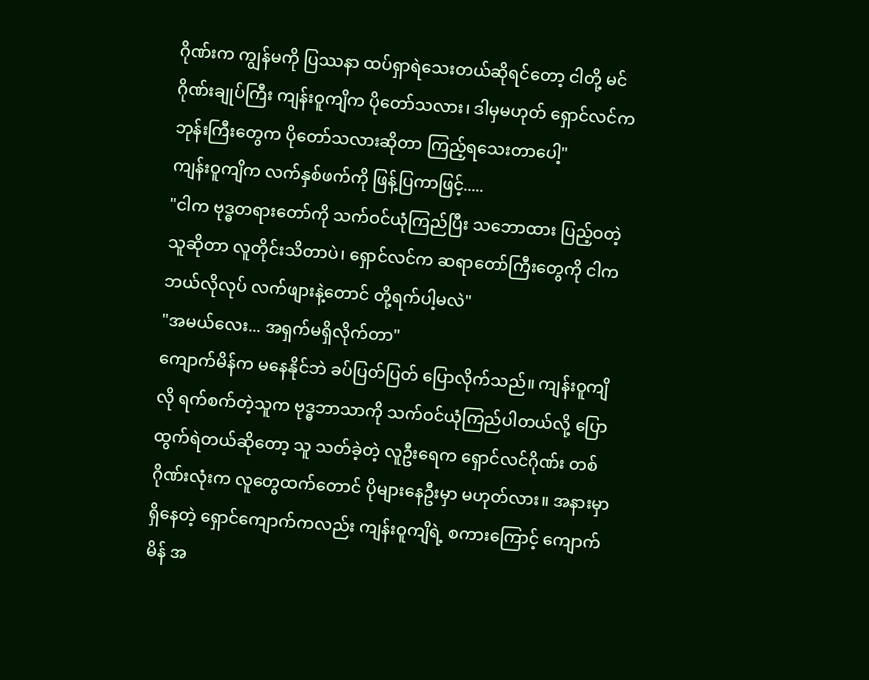ဂိုဏ်းက ကျွန်မကို ပြဿနာ ထပ်ရှာရဲသေးတယ်ဆိုရင်တော့ ငါတို့ မင်ဂိုဏ်းချုပ်ကြီး ကျန်းဝူကျိက ပိုတော်သလား၊ ဒါမှမဟုတ် ရှောင်လင်က ဘုန်းကြီးတွေက ပိုတော်သလားဆိုတာ ကြည့်ရသေးတာပေါ့"
ကျန်းဝူကျိက လက်နှစ်ဖက်ကို ဖြန့်ပြကာဖြင့်.....
"ငါက ဗုဒ္ဓတရားတော်ကို သက်ဝင်ယုံကြည်ပြီး သဘောထား ပြည့်ဝတဲ့သူဆိုတာ လူတိုင်းသိတာပဲ၊ ရှောင်လင်က ဆရာတော်ကြီးတွေကို ငါက ဘယ်လိုလုပ် လက်ဖျားနဲ့တောင် တို့ရက်ပါ့မလဲ"
"အမယ်လေး... အရှက်မရှိလိုက်တာ"
ကျောက်မိန်က မနေနိုင်ဘဲ ခပ်ပြတ်ပြတ် ပြောလိုက်သည်။ ကျန်းဝူကျိလို ရက်စက်တဲ့သူက ဗုဒ္ဓဘာသာကို သက်ဝင်ယုံကြည်ပါတယ်လို့ ပြောထွက်ရဲတယ်ဆိုတော့ သူ သတ်ခဲ့တဲ့ လူဦးရေက ရှောင်လင်ဂိုဏ်း တစ်ဂိုဏ်းလုံးက လူတွေထက်တောင် ပိုများနေဦးမှာ မဟုတ်လား။ အနားမှာ ရှိနေတဲ့ ရှောင်ကျောက်ကလည်း ကျန်းဝူကျိရဲ့ စကားကြောင့် ကျောက်မိန် အ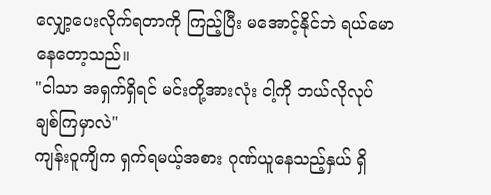လျှော့ပေးလိုက်ရတာကို ကြည့်ပြီး မအောင့်နိုင်ဘဲ ရယ်မောနေတော့သည်။
"ငါသာ အရှက်ရှိရင် မင်းတို့အားလုံး ငါ့ကို ဘယ်လိုလုပ် ချစ်ကြမှာလဲ"
ကျန်းဝူကျိက ရှက်ရမယ့်အစား ဂုဏ်ယူနေသည့်နှယ် ရှိ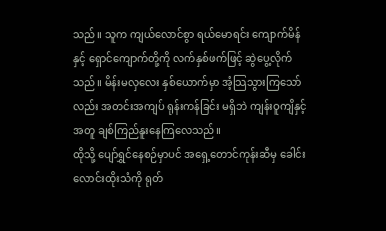သည်။ သူက ကျယ်လောင်စွာ ရယ်မောရင်း ကျောက်မိန်နှင့် ရှောင်ကျောက်တို့ကို လက်နှစ်ဖက်ဖြင့် ဆွဲပွေ့လိုက်သည်။ မိန်းမလှလေး နှစ်ယောက်မှာ အံ့သြသွားကြသော်လည်း အတင်းအကျပ် ရုန်းကန်ခြင်း မရှိဘဲ ကျန်းဝူကျိနှင့်အတူ ချစ်ကြည်နူးနေကြလေသည်။
ထိုသို့ ပျော်ရွှင်နေစဉ်မှာပင် အရှေ့တောင်ကုန်းဆီမှ ခေါင်းလောင်းထိုးသံကို ရုတ်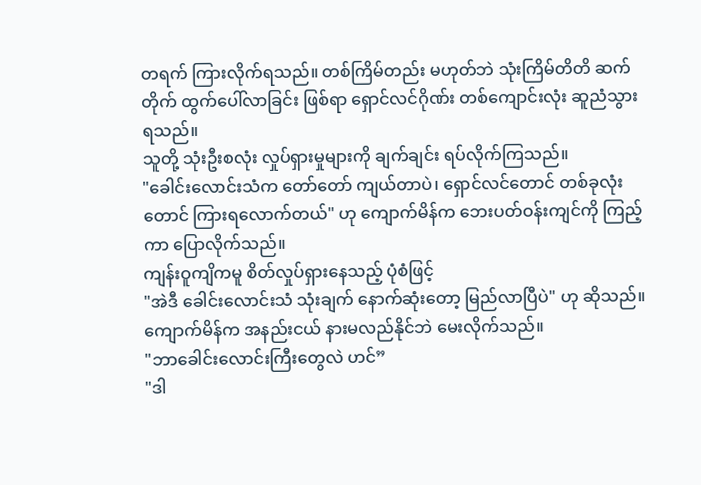တရက် ကြားလိုက်ရသည်။ တစ်ကြိမ်တည်း မဟုတ်ဘဲ သုံးကြိမ်တိတိ ဆက်တိုက် ထွက်ပေါ်လာခြင်း ဖြစ်ရာ ရှောင်လင်ဂိုဏ်း တစ်ကျောင်းလုံး ဆူညံသွားရသည်။
သူတို့ သုံးဦးစလုံး လှုပ်ရှားမှုများကို ချက်ချင်း ရပ်လိုက်ကြသည်။
"ခေါင်းလောင်းသံက တော်တော် ကျယ်တာပဲ၊ ရှောင်လင်တောင် တစ်ခုလုံးတောင် ကြားရလောက်တယ်" ဟု ကျောက်မိန်က ဘေးပတ်ဝန်းကျင်ကို ကြည့်ကာ ပြောလိုက်သည်။
ကျန်းဝူကျိကမူ စိတ်လှုပ်ရှားနေသည့် ပုံစံဖြင့်
"အဲဒီ ခေါင်းလောင်းသံ သုံးချက် နောက်ဆုံးတော့ မြည်လာပြီပဲ" ဟု ဆိုသည်။
ကျောက်မိန်က အနည်းငယ် နားမလည်နိုင်ဘဲ မေးလိုက်သည်။
"ဘာခေါင်းလောင်းကြီးတွေလဲ ဟင်”
"ဒါ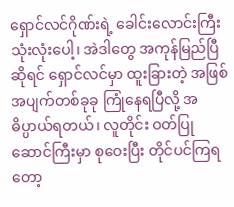ရှောင်လင်ဂိုဏ်းရဲ့ ခေါင်းလောင်းကြီး သုံးလုံးပေါ့၊ အဲဒါတွေ အကုန်မြည်ပြီဆိုရင် ရှောင်လင်မှာ ထူးခြားတဲ့ အဖြစ်အပျက်တစ်ခုခု ကြုံနေရပြီလို့ အဓိပ္ပာယ်ရတယ်၊ လူတိုင်း ဝတ်ပြုဆောင်ကြီးမှာ စုဝေးပြီး တိုင်ပင်ကြရတော့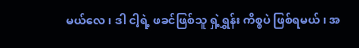မယ်လေ၊ ဒါ ငါ့ရဲ့ ဖခင်ဖြစ်သူ ရှဲ့ရွှန်း ကိစ္စပဲ ဖြစ်ရမယ်၊ အ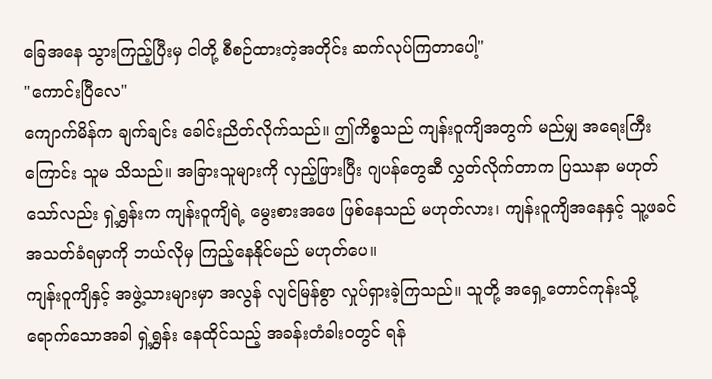ခြေအနေ သွားကြည့်ပြီးမှ ငါတို့ စီစဉ်ထားတဲ့အတိုင်း ဆက်လုပ်ကြတာပေါ့"
"ကောင်းပြီလေ"
ကျောက်မိန်က ချက်ချင်း ခေါင်းညိတ်လိုက်သည်။ ဤကိစ္စသည် ကျန်းဝူကျိအတွက် မည်မျှ အရေးကြီးကြောင်း သူမ သိသည်။ အခြားသူများကို လှည့်ဖြားပြီး ဂျပန်တွေဆီ လွှတ်လိုက်တာက ပြဿနာ မဟုတ်သော်လည်း ရှဲ့ရွှန်းက ကျန်းဝူကျိရဲ့ မွေးစားအဖေ ဖြစ်နေသည် မဟုတ်လား၊ ကျန်းဝူကျိအနေနှင့် သူ့ဖခင် အသတ်ခံရမှာကို ဘယ်လိုမှ ကြည့်နေနိုင်မည် မဟုတ်ပေ။
ကျန်းဝူကျိနှင့် အဖွဲ့သားများမှာ အလွန် လျင်မြန်စွာ လှုပ်ရှားခဲ့ကြသည်။ သူတို့ အရှေ့တောင်ကုန်းသို့ ရောက်သောအခါ ရှဲ့ရွှန်း နေထိုင်သည့် အခန်းတံခါးဝတွင် ရန်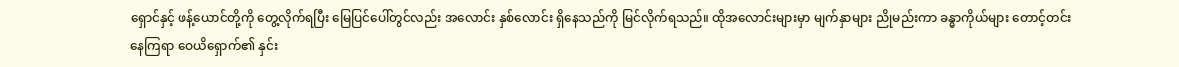ရှောင်နှင့် ဖန့်ယောင်တို့ကို တွေ့လိုက်ရပြီး မြေပြင်ပေါ်တွင်လည်း အလောင်း နှစ်လောင်း ရှိနေသည်ကို မြင်လိုက်ရသည်။ ထိုအလောင်းများမှာ မျက်နှာများ ညိုမည်းကာ ခန္ဓာကိုယ်များ တောင့်တင်းနေကြရာ ဝေယိရှောက်၏ နှင်း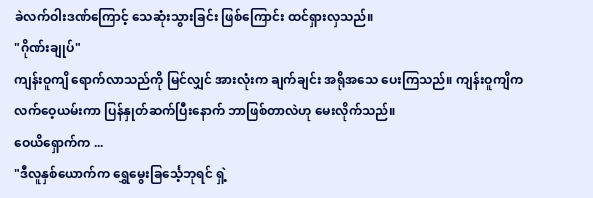ခဲလက်ဝါးဒဏ်ကြောင့် သေဆုံးသွားခြင်း ဖြစ်ကြောင်း ထင်ရှားလှသည်။
"ဂိုဏ်းချုပ်"
ကျန်းဝူကျိ ရောက်လာသည်ကို မြင်လျှင် အားလုံးက ချက်ချင်း အရိုအသေ ပေးကြသည်။ ကျန်းဝူကျိက လက်ဝေ့ယမ်းကာ ပြန်နှုတ်ဆက်ပြီးနောက် ဘာဖြစ်တာလဲဟု မေးလိုက်သည်။
ဝေယိရှောက်က ...
"ဒီလူနှစ်ယောက်က ရွှေမွေးခြင်္သေ့ဘုရင် ရှဲ့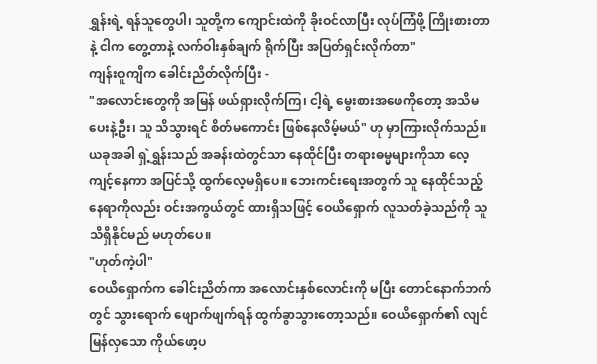ရွှန်းရဲ့ ရန်သူတွေပါ၊ သူတို့က ကျောင်းထဲကို ခိုးဝင်လာပြီး လုပ်ကြံဖို့ ကြိုးစားတာနဲ့ ငါက တွေ့တာနဲ့ လက်ဝါးနှစ်ချက် ရိုက်ပြီး အပြတ်ရှင်းလိုက်တာ"
ကျန်းဝူကျိက ခေါင်းညိတ်လိုက်ပြီး -
"အလောင်းတွေကို အမြန် ဖယ်ရှားလိုက်ကြ၊ ငါ့ရဲ့ မွေးစားအဖေကိုတော့ အသိမပေးနဲ့ဦး၊ သူ သိသွားရင် စိတ်မကောင်း ဖြစ်နေလိမ့်မယ်" ဟု မှာကြားလိုက်သည်။
ယခုအခါ ရှဲ့ရွှန်းသည် အခန်းထဲတွင်သာ နေထိုင်ပြီး တရားဓမ္မများကိုသာ လေ့ကျင့်နေကာ အပြင်သို့ ထွက်လေ့မရှိပေ။ ဘေးကင်းရေးအတွက် သူ နေထိုင်သည့် နေရာကိုလည်း ဝင်းအကွယ်တွင် ထားရှိသဖြင့် ဝေယိရှောက် လူသတ်ခဲ့သည်ကို သူ သိရှိနိုင်မည် မဟုတ်ပေ။
"ဟုတ်ကဲ့ပါ"
ဝေယိရှောက်က ခေါင်းညိတ်ကာ အလောင်းနှစ်လောင်းကို မပြီး တောင်နောက်ဘက်တွင် သွားရောက် ဖျောက်ဖျက်ရန် ထွက်ခွာသွားတော့သည်။ ဝေယိရှောက်၏ လျင်မြန်လှသော ကိုယ်ဖော့ပ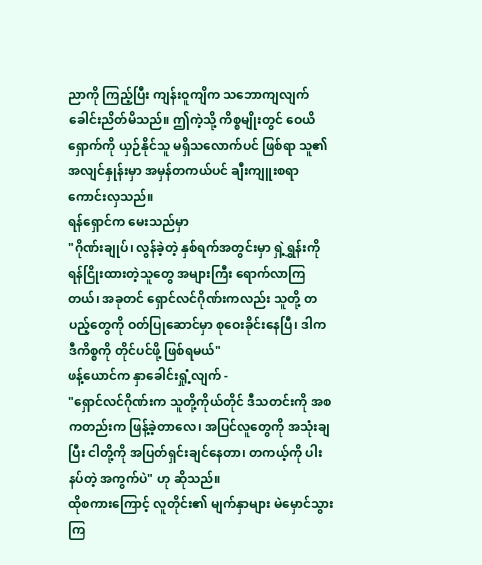ညာကို ကြည့်ပြီး ကျန်းဝူကျိက သဘောကျလျက် ခေါင်းညိတ်မိသည်။ ဤကဲ့သို့ ကိစ္စမျိုးတွင် ဝေယိရှောက်ကို ယှဉ်နိုင်သူ မရှိသလောက်ပင် ဖြစ်ရာ သူ၏ အလျင်နှုန်းမှာ အမှန်တကယ်ပင် ချီးကျူးစရာ ကောင်းလှသည်။
ရန်ရှောင်က မေးသည်မှာ
"ဂိုဏ်းချုပ်၊ လွန်ခဲ့တဲ့ နှစ်ရက်အတွင်းမှာ ရှဲ့ရွှန်းကို ရန်ငြိုးထားတဲ့သူတွေ အများကြီး ရောက်လာကြတယ်၊ အခုတင် ရှောင်လင်ဂိုဏ်းကလည်း သူတို့ တပည့်တွေကို ဝတ်ပြုဆောင်မှာ စုဝေးခိုင်းနေပြီ၊ ဒါက ဒီကိစ္စကို တိုင်ပင်ဖို့ ဖြစ်ရမယ်"
ဖန့်ယောင်က နှာခေါင်းရှုံ့လျက် -
"ရှောင်လင်ဂိုဏ်းက သူတို့ကိုယ်တိုင် ဒီသတင်းကို အစကတည်းက ဖြန့်ခဲ့တာလေ၊ အပြင်လူတွေကို အသုံးချပြီး ငါတို့ကို အပြတ်ရှင်းချင်နေတာ၊ တကယ့်ကို ပါးနပ်တဲ့ အကွက်ပဲ" ဟု ဆိုသည်။
ထိုစကားကြောင့် လူတိုင်း၏ မျက်နှာများ မဲမှောင်သွားကြ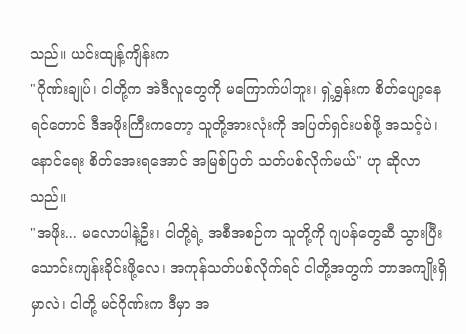သည်။ ယင်းထျန့်ကျိန်းက
"ဂိုဏ်းချုပ်၊ ငါတို့က အဲဒီလူတွေကို မကြောက်ပါဘူး၊ ရှဲ့ရွှန်းက စိတ်ပျော့နေရင်တောင် ဒီအဖိုးကြီးကတော့ သူတို့အားလုံးကို အပြတ်ရှင်းပစ်ဖို့ အသင့်ပဲ၊ နောင်ရေး စိတ်အေးရအောင် အမြစ်ပြတ် သတ်ပစ်လိုက်မယ်" ဟု ဆိုလာသည်။
"အဖိုး... မလောပါနဲ့ဦး၊ ငါတို့ရဲ့ အစီအစဉ်က သူတို့ကို ဂျပန်တွေဆီ သွားပြီး သောင်းကျန်းခိုင်းဖို့လေ၊ အကုန်သတ်ပစ်လိုက်ရင် ငါတို့အတွက် ဘာအကျိုးရှိမှာလဲ၊ ငါတို့ မင်ဂိုဏ်းက ဒီမှာ အ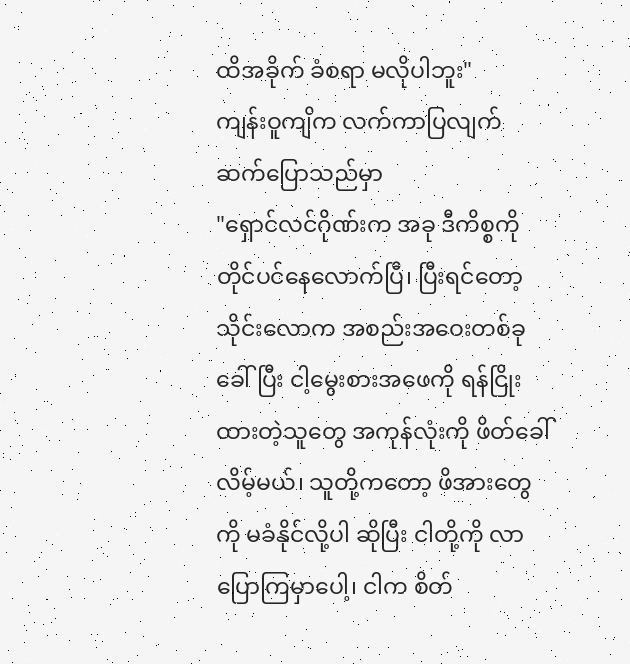ထိအခိုက် ခံစရာ မလိုပါဘူး"
ကျန်းဝူကျိက လက်ကာပြလျက် ဆက်ပြောသည်မှာ
"ရှောင်လင်ဂိုဏ်းက အခု ဒီကိစ္စကို တိုင်ပင်နေလောက်ပြီ၊ ပြီးရင်တော့ သိုင်းလောက အစည်းအဝေးတစ်ခု ခေါ်ပြီး ငါ့မွေးစားအဖေကို ရန်ငြိုးထားတဲ့သူတွေ အကုန်လုံးကို ဖိတ်ခေါ်လိမ့်မယ်၊ သူတို့ကတော့ ဖိအားတွေကို မခံနိုင်လို့ပါ ဆိုပြီး ငါတို့ကို လာပြောကြမှာပေါ့၊ ငါက စိတ်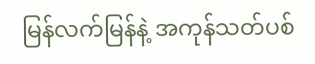မြန်လက်မြန်နဲ့ အကုန်သတ်ပစ်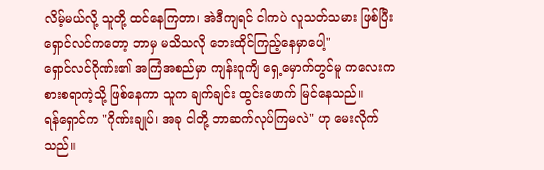လိမ့်မယ်လို့ သူတို့ ထင်နေကြတာ၊ အဲဒီကျရင် ငါကပဲ လူသတ်သမား ဖြစ်ပြီး ရှောင်လင်ကတော့ ဘာမှ မသိသလို ဘေးထိုင်ကြည့်နေမှာပေါ့"
ရှောင်လင်ဂိုဏ်း၏ အကြံအစည်မှာ ကျန်းဝူကျိ ရှေ့မှောက်တွင်မူ ကလေးကစားစရာကဲ့သို့ ဖြစ်နေကာ သူက ချက်ချင်း ထွင်းဖောက် မြင်နေသည်။
ရန်ရှောင်က "ဂိုဏ်းချုပ်၊ အခု ငါတို့ ဘာဆက်လုပ်ကြမလဲ" ဟု မေးလိုက်သည်။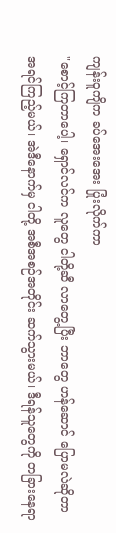ကျန်းဝူကျိက ခပ်အေးအေး ပြုံးလိုက်ကာ
"စောင့်ကြတာပေါ့၊ ရှောင်လင်က လူတွေ ငါတို့ဆီ လာတွေ့ပြီး ဘာတွေ ဟန်ဆောင် ပြောမလဲဆိုတာ အရင်ကြည့်မယ်၊ အဲဒီနောက်မှ ငါတို့ အစီအစဉ်အတိုင်း ဆက်သွားမယ်၊ ဒီရန်သူတွေကို တခြားနေရာ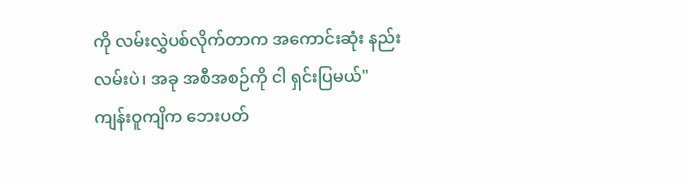ကို လမ်းလွှဲပစ်လိုက်တာက အကောင်းဆုံး နည်းလမ်းပဲ၊ အခု အစီအစဉ်ကို ငါ ရှင်းပြမယ်"
ကျန်းဝူကျိက ဘေးပတ်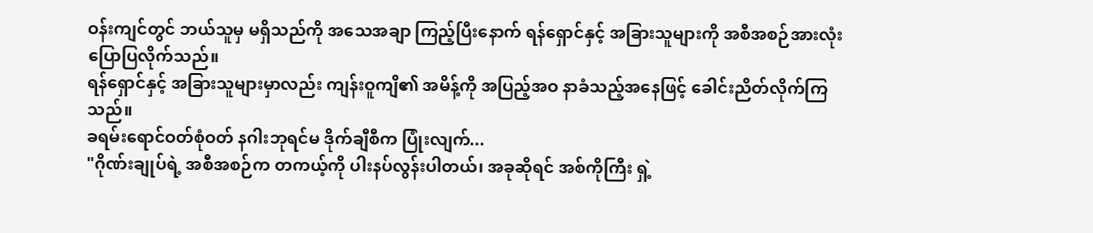ဝန်းကျင်တွင် ဘယ်သူမှ မရှိသည်ကို အသေအချာ ကြည့်ပြီးနောက် ရန်ရှောင်နှင့် အခြားသူများကို အစီအစဉ်အားလုံး ပြောပြလိုက်သည်။
ရန်ရှောင်နှင့် အခြားသူများမှာလည်း ကျန်းဝူကျိ၏ အမိန့်ကို အပြည့်အဝ နာခံသည့်အနေဖြင့် ခေါင်းညိတ်လိုက်ကြသည်။
ခရမ်းရောင်ဝတ်စုံဝတ် နဂါးဘုရင်မ ဒိုက်ချီစီက ပြုံးလျက်...
"ဂိုဏ်းချုပ်ရဲ့ အစီအစဉ်က တကယ့်ကို ပါးနပ်လွန်းပါတယ်၊ အခုဆိုရင် အစ်ကိုကြီး ရှဲ့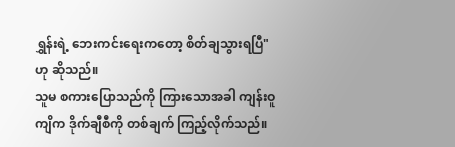ရွှန်းရဲ့ ဘေးကင်းရေးကတော့ စိတ်ချသွားရပြီ" ဟု ဆိုသည်။
သူမ စကားပြောသည်ကို ကြားသောအခါ ကျန်းဝူကျိက ဒိုက်ချီစီကို တစ်ချက် ကြည့်လိုက်သည်။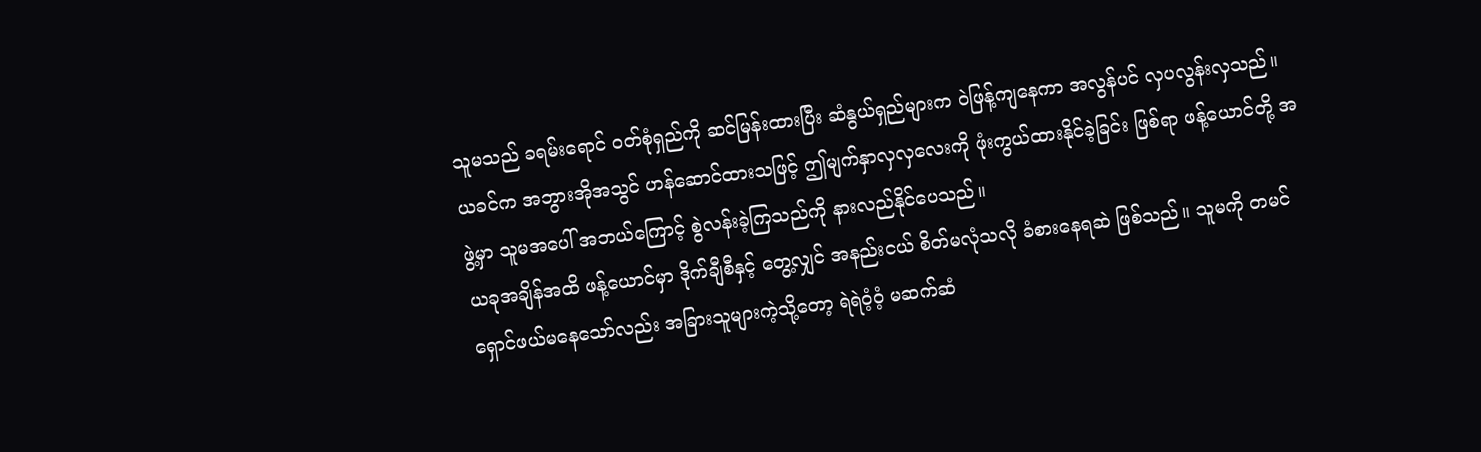သူမသည် ခရမ်းရောင် ဝတ်စုံရှည်ကို ဆင်မြန်းထားပြီး ဆံနွယ်ရှည်များက ဝဲဖြန့်ကျနေကာ အလွန်ပင် လှပလွန်းလှသည်။ ယခင်က အဘွားအိုအသွင် ဟန်ဆောင်ထားသဖြင့် ဤမျက်နှာလှလှလေးကို ဖုံးကွယ်ထားနိုင်ခဲ့ခြင်း ဖြစ်ရာ ဖန့်ယောင်တို့ အဖွဲ့မှာ သူမအပေါ် အဘယ်ကြောင့် စွဲလန်းခဲ့ကြသည်ကို နားလည်နိုင်ပေသည်။
ယခုအချိန်အထိ ဖန့်ယောင်မှာ ဒိုက်ချီစီနှင့် တွေ့လျှင် အနည်းငယ် စိတ်မလုံသလို ခံစားနေရဆဲ ဖြစ်သည်။ သူမကို တမင် ရှောင်ဖယ်မနေသော်လည်း အခြားသူများကဲ့သို့တော့ ရဲရဲဝံ့ဝံ့ မဆက်ဆံ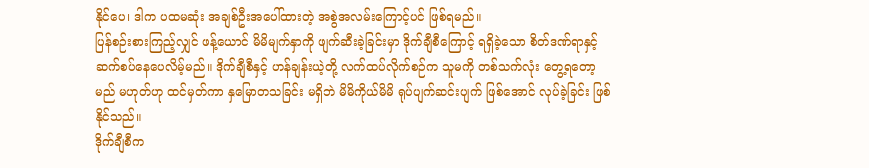နိုင်ပေ၊ ဒါက ပထမဆုံး အချစ်ဦးအပေါ်ထားတဲ့ အစွဲအလမ်းကြောင့်ပင် ဖြစ်ရမည်။
ပြန်စဉ်းစားကြည့်လျှင် ဖန့်ယောင် မိမိမျက်နှာကို ဖျက်ဆီးခဲ့ခြင်းမှာ ဒိုက်ချီစီကြောင့် ရရှိခဲ့သော စိတ်ဒဏ်ရာနှင့် ဆက်စပ်နေပေလိမ့်မည်။ ဒိုက်ချီစီနှင့် ဟန်ချန်းယဲ့တို့ လက်ထပ်လိုက်စဉ်က သူမကို တစ်သက်လုံး တွေ့ရတော့မည် မဟုတ်ဟု ထင်မှတ်ကာ နှမြောတသခြင်း မရှိဘဲ မိမိကိုယ်မိမိ ရုပ်ပျက်ဆင်းပျက် ဖြစ်အောင် လုပ်ခဲ့ခြင်း ဖြစ်နိုင်သည်။
ဒိုက်ချီစီက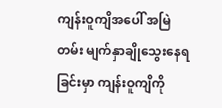ကျန်းဝူကျိအပေါ် အမြဲတမ်း မျက်နှာချိုသွေးနေရခြင်းမှာ ကျန်းဝူကျိကို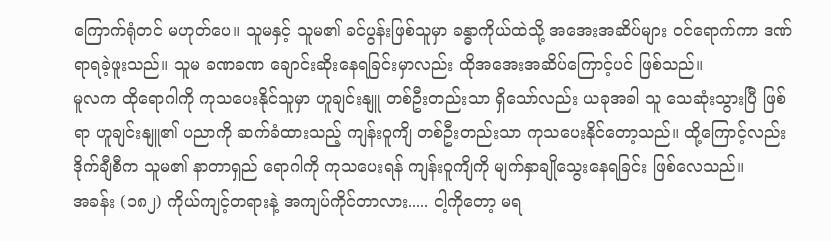ကြောက်ရုံတင် မဟုတ်ပေ။ သူမနှင့် သူမ၏ ခင်ပွန်းဖြစ်သူမှာ ခန္ဓာကိုယ်ထဲသို့ အအေးအဆိပ်များ ဝင်ရောက်ကာ ဒဏ်ရာရခဲ့ဖူးသည်။ သူမ ခဏခဏ ချောင်းဆိုးနေရခြင်းမှာလည်း ထိုအအေးအဆိပ်ကြောင့်ပင် ဖြစ်သည်။
မူလက ထိုရောဂါကို ကုသပေးနိုင်သူမှာ ဟူချင်းနျူ တစ်ဦးတည်းသာ ရှိသော်လည်း ယခုအခါ သူ သေဆုံးသွားပြီ ဖြစ်ရာ ဟူချင်းနျူ၏ ပညာကို ဆက်ခံထားသည့် ကျန်းဝူကျိ တစ်ဦးတည်းသာ ကုသပေးနိုင်တော့သည်။ ထို့ကြောင့်လည်း ဒိုက်ချီစီက သူမ၏ နာတာရှည် ရောဂါကို ကုသပေးရန် ကျန်းဝူကျိကို မျက်နှာချိုသွေးနေရခြင်း ဖြစ်လေသည်။
အခန်း (၁၈၂) ကိုယ်ကျင့်တရားနဲ့ အကျပ်ကိုင်တာလား..... ငါ့ကိုတော့ မရ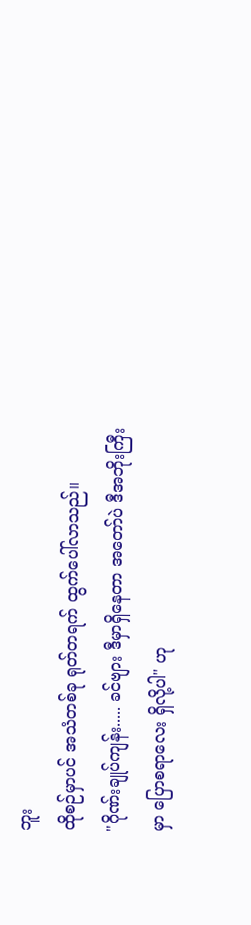ဘူး
ထိုစဉ်မှာပင် အသံတစ်ခု ရုတ်တရက် ထွက်ပေါ်လာသည်။
"ဂိုဏ်းချုပ်ကျန်း..... ခင်ဗျား ဒီမှာရှိနေတာ အတော်ပဲ ဒီအဘိုးကြီးမှာ ပြောစရာလေး ရှိလို့ပါ" ဟု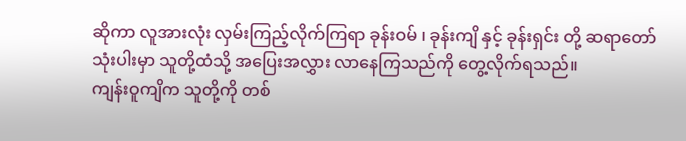ဆိုကာ လူအားလုံး လှမ်းကြည့်လိုက်ကြရာ ခုန်းဝမ် ၊ ခုန်းကျိ နှင့် ခုန်းရှင်း တို့ ဆရာတော် သုံးပါးမှာ သူတို့ထံသို့ အပြေးအလွှား လာနေကြသည်ကို တွေ့လိုက်ရသည်။
ကျန်းဝူကျိက သူတို့ကို တစ်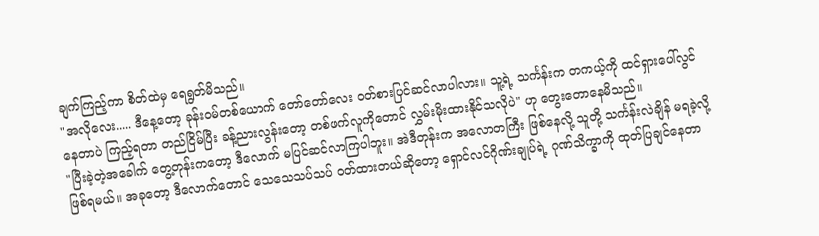ချက်ကြည့်ကာ စိတ်ထဲမှ ရေရွတ်မိသည်။
"အလိုလေး..... ဒီနေ့တော့ ခုန်းဝမ်တစ်ယောက် တော်တော်လေး ဝတ်စားပြင်ဆင်လာပါလား။ သူ့ရဲ့ သင်္ကန်းက တကယ့်ကို ထင်ရှားပေါ်လွင်နေတာပဲ ကြည့်ရတာ တည်ငြိမ်ပြီး ခန့်ညားလွန်းတော့ တစ်ဖက်လူကိုတောင် လွှမ်းမိုးထားနိုင်သလိုပဲ" ဟု တွေးတောနေမိသည်။
"ပြီးခဲ့တဲ့အခေါက် တွေ့တုန်းကတော့ ဒီလောက် မပြင်ဆင်လာကြပါဘူး။ အဲဒီတုန်းက အလောတကြီး ဖြစ်နေလို့ သူတို့ သင်္ကန်းလဲချိန် မရခဲ့လို့ ဖြစ်ရမယ်။ အခုတော့ ဒီလောက်တောင် သေသေသပ်သပ် ဝတ်ထားတယ်ဆိုတော့ ရှောင်လင်ဂိုဏ်းချုပ်ရဲ့ ဂုဏ်သိက္ခာကို ထုတ်ပြချင်နေတာ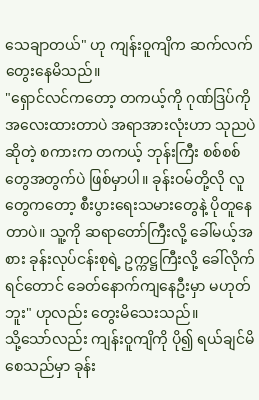သေချာတယ်" ဟု ကျန်းဝူကျိက ဆက်လက်တွေးနေမိသည်။
"ရှောင်လင်ကတော့ တကယ့်ကို ဂုဏ်ဒြပ်ကို အလေးထားတာပဲ အရာအားလုံးဟာ သုညပဲ ဆိုတဲ့ စကားက တကယ့် ဘုန်းကြီး စစ်စစ်တွေအတွက်ပဲ ဖြစ်မှာပါ။ ခုန်းဝမ်တို့လို လူတွေကတော့ စီးပွားရေးသမားတွေနဲ့ ပိုတူနေတာပဲ။ သူ့ကို ဆရာတော်ကြီးလို့ ခေါ်မယ့်အစား ခုန်းလုပ်ငန်းစုရဲ့ ဥက္ကဋ္ဌကြီးလို့ ခေါ်လိုက်ရင်တောင် ခေတ်နောက်ကျနေဦးမှာ မဟုတ်ဘူး" ဟုလည်း တွေးမိသေးသည်။
သို့သော်လည်း ကျန်းဝူကျိကို ပို၍ ရယ်ချင်မိစေသည်မှာ ခုန်း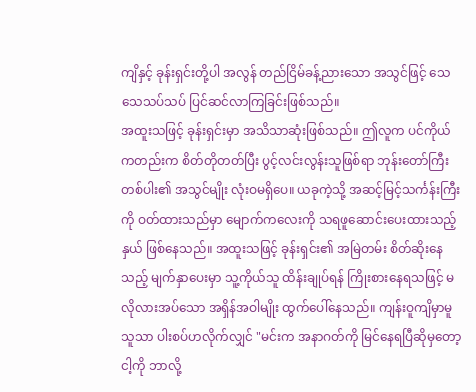ကျိနှင့် ခုန်းရှင်းတို့ပါ အလွန် တည်ငြိမ်ခန့်ညားသော အသွင်ဖြင့် သေသေသပ်သပ် ပြင်ဆင်လာကြခြင်းဖြစ်သည်။
အထူးသဖြင့် ခုန်းရှင်းမှာ အသိသာဆုံးဖြစ်သည်။ ဤလူက ပင်ကိုယ်ကတည်းက စိတ်တိုတတ်ပြီး ပွင့်လင်းလွန်းသူဖြစ်ရာ ဘုန်းတော်ကြီးတစ်ပါး၏ အသွင်မျိုး လုံးဝမရှိပေ။ ယခုကဲ့သို့ အဆင့်မြင့်သင်္ကန်းကြီးကို ဝတ်ထားသည်မှာ မျောက်ကလေးကို သရဖူဆောင်းပေးထားသည့်နှယ် ဖြစ်နေသည်။ အထူးသဖြင့် ခုန်းရှင်း၏ အမြဲတမ်း စိတ်ဆိုးနေသည့် မျက်နှာပေးမှာ သူ့ကိုယ်သူ ထိန်းချုပ်ရန် ကြိုးစားနေရသဖြင့် မလိုလားအပ်သော အရှိန်အဝါမျိုး ထွက်ပေါ်နေသည်။ ကျန်းဝူကျိမှာမူ သူသာ ပါးစပ်ဟလိုက်လျှင် "မင်းက အနာဂတ်ကို မြင်နေရပြီဆိုမှတော့ ငါ့ကို ဘာလို့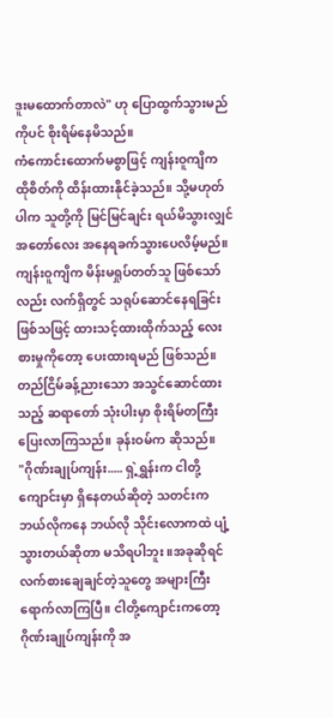ဒူးမထောက်တာလဲ" ဟု ပြောထွက်သွားမည်ကိုပင် စိုးရိမ်နေမိသည်။
ကံကောင်းထောက်မစွာဖြင့် ကျန်းဝူကျိက ထိုစိတ်ကို ထိန်းထားနိုင်ခဲ့သည်။ သို့မဟုတ်ပါက သူတို့ကို မြင်မြင်ချင်း ရယ်မိသွားလျှင် အတော်လေး အနေရခက်သွားပေလိမ့်မည်။ ကျန်းဝူကျိက မိန်းမရှုပ်တတ်သူ ဖြစ်သော်လည်း လက်ရှိတွင် သရုပ်ဆောင်နေရခြင်း ဖြစ်သဖြင့် ထားသင့်ထားထိုက်သည့် လေးစားမှုကိုတော့ ပေးထားရမည် ဖြစ်သည်။
တည်ငြိမ်ခန့်ညားသော အသွင်ဆောင်ထားသည့် ဆရာတော် သုံးပါးမှာ စိုးရိမ်တကြီး ပြေးလာကြသည်။ ခုန်းဝမ်က ဆိုသည်။
"ဂိုဏ်းချုပ်ကျန်း..... ရှဲ့ရွှန်းက ငါတို့ကျောင်းမှာ ရှိနေတယ်ဆိုတဲ့ သတင်းက ဘယ်လိုကနေ ဘယ်လို သိုင်းလောကထဲ ပျံ့သွားတယ်ဆိုတာ မသိရပါဘူး ။အခုဆိုရင် လက်စားချေချင်တဲ့သူတွေ အများကြီး ရောက်လာကြပြီ။ ငါတို့ကျောင်းကတော့ ဂိုဏ်းချုပ်ကျန်းကို အ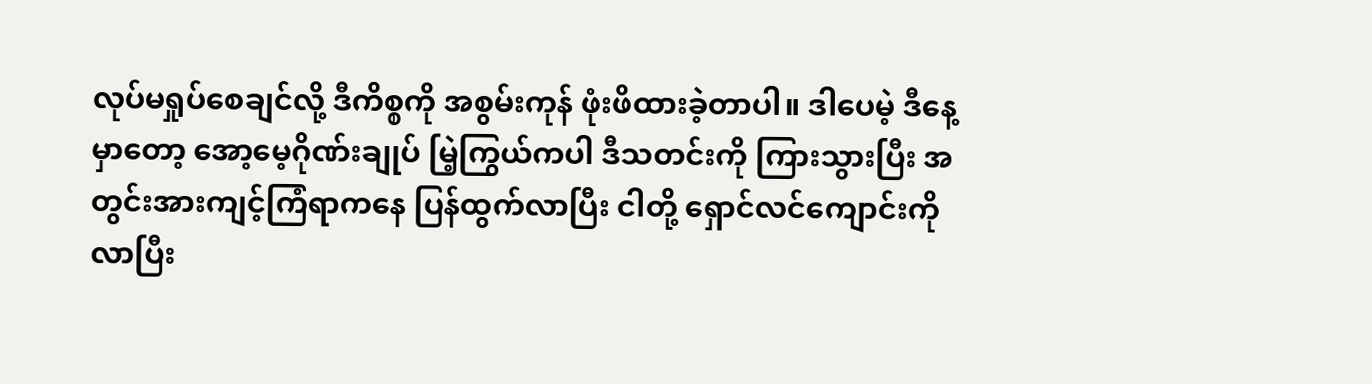လုပ်မရှုပ်စေချင်လို့ ဒီကိစ္စကို အစွမ်းကုန် ဖုံးဖိထားခဲ့တာပါ။ ဒါပေမဲ့ ဒီနေ့မှာတော့ အော့မေ့ဂိုဏ်းချုပ် မြဲ့ကြွယ်ကပါ ဒီသတင်းကို ကြားသွားပြီး အတွင်းအားကျင့်ကြံရာကနေ ပြန်ထွက်လာပြီး ငါတို့ ရှောင်လင်ကျောင်းကို လာပြီး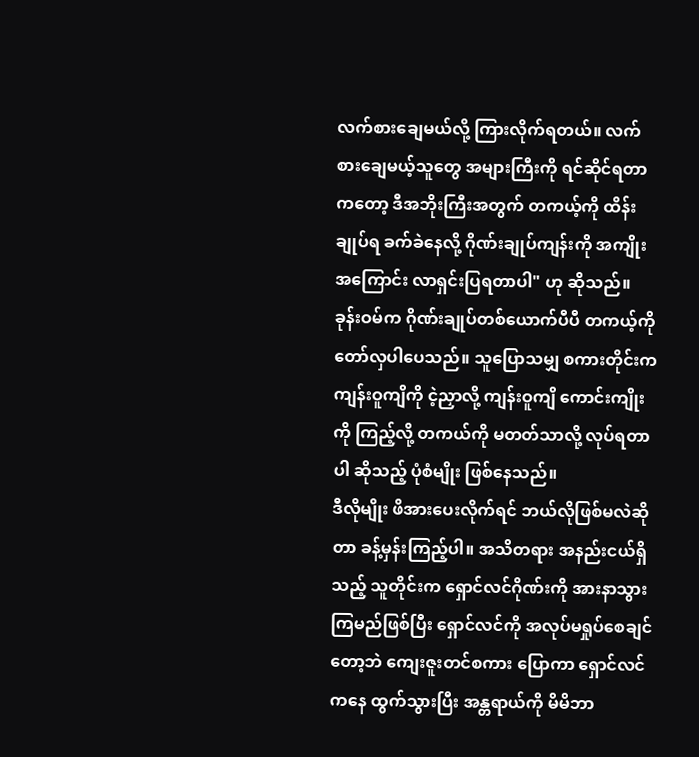လက်စားချေမယ်လို့ ကြားလိုက်ရတယ်။ လက်စားချေမယ့်သူတွေ အများကြီးကို ရင်ဆိုင်ရတာကတော့ ဒီအဘိုးကြီးအတွက် တကယ့်ကို ထိန်းချုပ်ရ ခက်ခဲနေလို့ ဂိုဏ်းချုပ်ကျန်းကို အကျိုးအကြောင်း လာရှင်းပြရတာပါ" ဟု ဆိုသည်။
ခုန်းဝမ်က ဂိုဏ်းချုပ်တစ်ယောက်ပီပီ တကယ့်ကို တော်လှပါပေသည်။ သူပြောသမျှ စကားတိုင်းက ကျန်းဝူကျိကို ငဲ့ညှာလို့ ကျန်းဝူကျိ ကောင်းကျိုးကို ကြည့်လို့ တကယ်ကို မတတ်သာလို့ လုပ်ရတာပါ ဆိုသည့် ပုံစံမျိုး ဖြစ်နေသည်။
ဒီလိုမျိုး ဖိအားပေးလိုက်ရင် ဘယ်လိုဖြစ်မလဲဆိုတာ ခန့်မှန်းကြည့်ပါ။ အသိတရား အနည်းငယ်ရှိသည့် သူတိုင်းက ရှောင်လင်ဂိုဏ်းကို အားနာသွားကြမည်ဖြစ်ပြီး ရှောင်လင်ကို အလုပ်မရှုပ်စေချင်တော့ဘဲ ကျေးဇူးတင်စကား ပြောကာ ရှောင်လင်ကနေ ထွက်သွားပြီး အန္တရာယ်ကို မိမိဘာ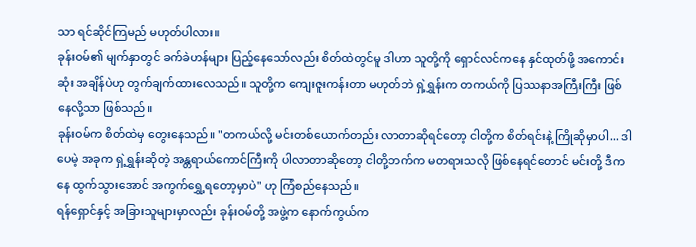သာ ရင်ဆိုင်ကြမည် မဟုတ်ပါလား။
ခုန်းဝမ်၏ မျက်နှာတွင် ခက်ခဲဟန်များ ပြည့်နေသော်လည်း စိတ်ထဲတွင်မူ ဒါဟာ သူတို့ကို ရှောင်လင်ကနေ နှင်ထုတ်ဖို့ အကောင်းဆုံး အချိန်ပဲဟု တွက်ချက်ထားလေသည်။ သူတို့က ကျေးဇူးကန်းတာ မဟုတ်ဘဲ ရှဲ့ရွှန်းက တကယ်ကို ပြဿနာအကြီးကြီး ဖြစ်နေလို့သာ ဖြစ်သည်။
ခုန်းဝမ်က စိတ်ထဲမှ တွေးနေသည်။ "တကယ်လို့ မင်းတစ်ယောက်တည်း လာတာဆိုရင်တော့ ငါတို့က စိတ်ရင်းနဲ့ ကြိုဆိုမှာပါ... ဒါပေမဲ့ အခုက ရှဲ့ရွှန်းဆိုတဲ့ အန္တရာယ်ကောင်ကြီးကို ပါလာတာဆိုတော့ ငါတို့ဘက်က မတရားသလို ဖြစ်နေရင်တောင် မင်းတို့ ဒီကနေ ထွက်သွားအောင် အကွက်ရွှေ့ရတော့မှာပဲ" ဟု ကြံစည်နေသည်။
ရန်ရှောင်နှင့် အခြားသူများမှာလည်း ခုန်းဝမ်တို့ အဖွဲ့က နောက်ကွယ်က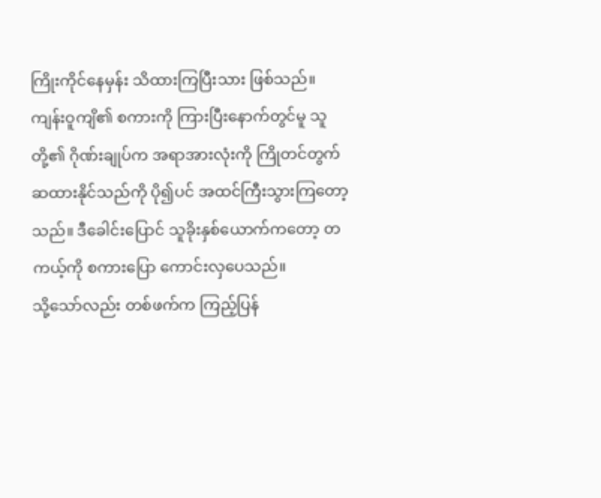ကြိုးကိုင်နေမှန်း သိထားကြပြီးသား ဖြစ်သည်။ ကျန်းဝူကျိ၏ စကားကို ကြားပြီးနောက်တွင်မူ သူတို့၏ ဂိုဏ်းချုပ်က အရာအားလုံးကို ကြိုတင်တွက်ဆထားနိုင်သည်ကို ပို၍ပင် အထင်ကြီးသွားကြတော့သည်။ ဒီခေါင်းပြောင် သူခိုးနှစ်ယောက်ကတော့ တကယ့်ကို စကားပြော ကောင်းလှပေသည်။
သို့သော်လည်း တစ်ဖက်က ကြည့်ပြန်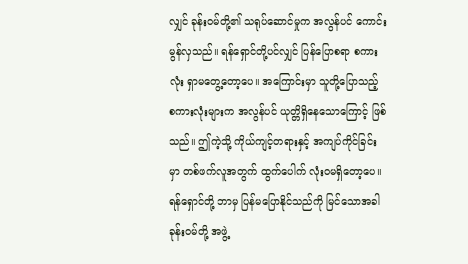လျှင် ခုန်းဝမ်တို့၏ သရုပ်ဆောင်မှုက အလွန်ပင် ကောင်းမွန်လှသည်။ ရန်ရှောင်တို့ပင်လျှင် ပြန်ပြောစရာ စကားလုံး ရှာမတွေ့တော့ပေ။ အကြောင်းမှာ သူတို့ပြောသည့် စကားလုံးများက အလွန်ပင် ယုတ္တိရှိနေသောကြောင့် ဖြစ်သည်။ ဤကဲ့သို့ ကိုယ်ကျင့်တရားနှင့် အကျပ်ကိုင်ခြင်းမှာ တစ်ဖက်လူအတွက် ထွက်ပေါက် လုံးဝမရှိတော့ပေ။
ရန်ရှောင်တို့ ဘာမှ ပြန်မပြောနိုင်သည်ကို မြင်သောအခါ ခုန်းဝမ်တို့ အဖွဲ့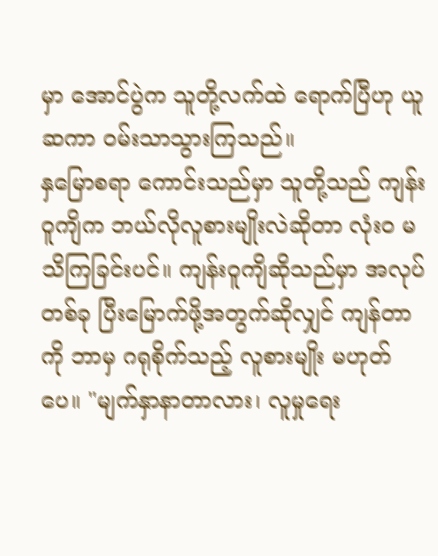မှာ အောင်ပွဲက သူတို့လက်ထဲ ရောက်ပြီဟု ယူဆကာ ဝမ်းသာသွားကြသည်။
နှမြောစရာ ကောင်းသည်မှာ သူတို့သည် ကျန်းဝူကျိက ဘယ်လိုလူစားမျိုးလဲဆိုတာ လုံးဝ မသိကြခြင်းပင်။ ကျန်းဝူကျိဆိုသည်မှာ အလုပ်တစ်ခု ပြီးမြောက်ဖို့အတွက်ဆိုလျှင် ကျန်တာကို ဘာမှ ဂရုစိုက်သည့် လူစားမျိုး မဟုတ်ပေ။ "မျက်နှာနာတာလား၊ လူမှုရေး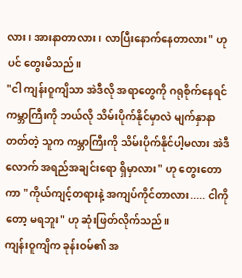လား၊ အားနာတာလား ၊ လာပြီးနောက်နေတာလား" ဟုပင် တွေးမိသည်။
"ငါ ကျန်းဝူကျိသာ အဲဒီလို အရာတွေကို ဂရုစိုက်နေရင် ကမ္ဘာကြီးကို ဘယ်လို သိမ်းပိုက်နိုင်မှာလဲ မျက်နှာနာတတ်တဲ့ သူက ကမ္ဘာကြီးကို သိမ်းပိုက်နိုင်ပါ့မလား အဲဒီလောက် အရည်အချင်းရော ရှိမှာလား" ဟု တွေးတောကာ "ကိုယ်ကျင့်တရားနဲ့ အကျပ်ကိုင်တာလား..... ငါကိုတော့ မရဘူး" ဟု ဆုံးဖြတ်လိုက်သည်။
ကျန်းဝူကျိက ခုန်းဝမ်၏ အ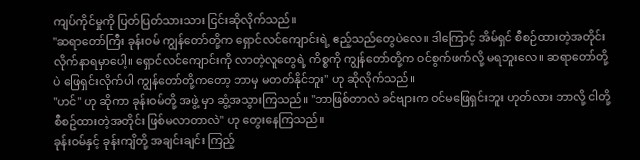ကျပ်ကိုင်မှုကို ပြတ်ပြတ်သားသား ငြင်းဆိုလိုက်သည်။
"ဆရာတော်ကြီး ခုန်းဝမ် ကျွန်တော်တို့က ရှောင်လင်ကျောင်းရဲ့ ဧည့်သည်တွေပဲလေ။ ဒါကြောင့် အိမ်ရှင် စီစဉ်ထားတဲ့အတိုင်း လိုက်နာရမှာပေါ့။ ရှောင်လင်ကျောင်းကို လာတဲ့လူတွေရဲ့ ကိစ္စကို ကျွန်တော်တို့က ဝင်စွက်ဖက်လို့ မရဘူးလေ။ ဆရာတော်တို့ပဲ ဖြေရှင်းလိုက်ပါ ကျွန်တော်တို့ကတော့ ဘာမှ မတတ်နိုင်ဘူး" ဟု ဆိုလိုက်သည်။
"ဟင်" ဟု ဆိုကာ ခုန်းဝမ်တို့ အဖွဲ့ မှာ ဆွံ့အသွားကြသည်။ "ဘာဖြစ်တာလဲ ခင်ဗျားက ဝင်မဖြေရှင်းဘူး ဟုတ်လား ဘာလို့ ငါတို့စီစဥ်ထားတဲ့အတိုင်း ဖြစ်မလာတာလဲ" ဟု တွေးနေကြသည်။
ခုန်းဝမ်နှင့် ခုန်းကျိတို့ အချင်းချင်း ကြည့်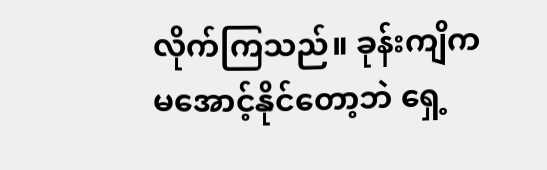လိုက်ကြသည်။ ခုန်းကျိက မအောင့်နိုင်တော့ဘဲ ရှေ့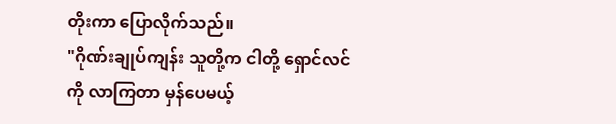တိုးကာ ပြောလိုက်သည်။
"ဂိုဏ်းချုပ်ကျန်း သူတို့က ငါတို့ ရှောင်လင်ကို လာကြတာ မှန်ပေမယ့်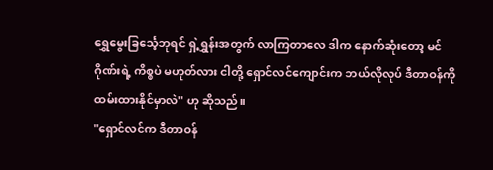ရွှေမွေးခြင်္သေ့ဘုရင် ရှဲ့ရွှန်းအတွက် လာကြတာလေ ဒါက နောက်ဆုံးတော့ မင်ဂိုဏ်းရဲ့ ကိစ္စပဲ မဟုတ်လား ငါတို့ ရှောင်လင်ကျောင်းက ဘယ်လိုလုပ် ဒီတာဝန်ကို ထမ်းထားနိုင်မှာလဲ" ဟု ဆိုသည်။
"ရှောင်လင်က ဒီတာဝန်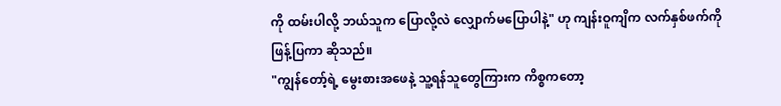ကို ထမ်းပါလို့ ဘယ်သူက ပြောလို့လဲ လျှောက်မပြောပါနဲ့" ဟု ကျန်းဝူကျိက လက်နှစ်ဖက်ကို ဖြန့်ပြကာ ဆိုသည်။
"ကျွန်တော့်ရဲ့ မွေးစားအဖေနဲ့ သူ့ရန်သူတွေကြားက ကိစ္စကတော့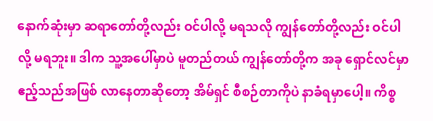နောက်ဆုံးမှာ ဆရာတော်တို့လည်း ဝင်ပါလို့ မရသလို ကျွန်တော်တို့လည်း ဝင်ပါလို့ မရဘူး။ ဒါက သူ့အပေါ်မှာပဲ မူတည်တယ် ကျွန်တော်တို့က အခု ရှောင်လင်မှာ ဧည့်သည်အဖြစ် လာနေတာဆိုတော့ အိမ်ရှင် စီစဉ်တာကိုပဲ နာခံရမှာပေါ့။ ကိစ္စ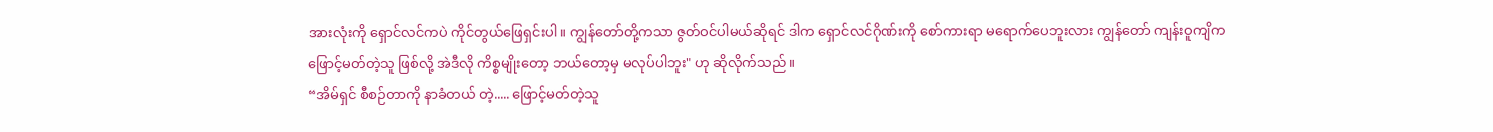အားလုံးကို ရှောင်လင်ကပဲ ကိုင်တွယ်ဖြေရှင်းပါ။ ကျွန်တော်တို့ကသာ ဇွတ်ဝင်ပါမယ်ဆိုရင် ဒါက ရှောင်လင်ဂိုဏ်းကို စော်ကားရာ မရောက်ပေဘူးလား ကျွန်တော် ကျန်းဝူကျိက ဖြောင့်မတ်တဲ့သူ ဖြစ်လို့ အဲဒီလို ကိစ္စမျိုးတော့ ဘယ်တော့မှ မလုပ်ပါဘူး" ဟု ဆိုလိုက်သည်။
“အိမ်ရှင် စီစဉ်တာကို နာခံတယ် တဲ့..... ဖြောင့်မတ်တဲ့သူ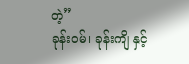တဲ့”
ခုန်းဝမ်၊ ခုန်းကျိ နှင့်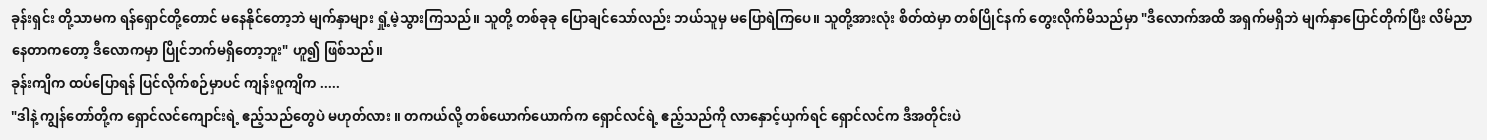ခုန်းရှင်း တို့သာမက ရန်ရှောင်တို့တောင် မနေနိုင်တော့ဘဲ မျက်နှာများ ရှုံ့မဲ့သွားကြသည်။ သူတို့ တစ်ခုခု ပြောချင်သော်လည်း ဘယ်သူမှ မပြောရဲကြပေ။ သူတို့အားလုံး စိတ်ထဲမှာ တစ်ပြိုင်နက် တွေးလိုက်မိသည်မှာ "ဒီလောက်အထိ အရှက်မရှိဘဲ မျက်နှာပြောင်တိုက်ပြီး လိမ်ညာနေတာကတော့ ဒီလောကမှာ ပြိုင်ဘက်မရှိတော့ဘူး" ဟူ၍ ဖြစ်သည်။
ခုန်းကျိက ထပ်ပြောရန် ပြင်လိုက်စဉ်မှာပင် ကျန်းဝူကျိက .....
"ဒါနဲ့ ကျွန်တော်တို့က ရှောင်လင်ကျောင်းရဲ့ ဧည့်သည်တွေပဲ မဟုတ်လား ။ တကယ်လို့ တစ်ယောက်ယောက်က ရှောင်လင်ရဲ့ ဧည့်သည်ကို လာနှောင့်ယှက်ရင် ရှောင်လင်က ဒီအတိုင်းပဲ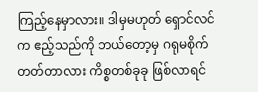ကြည့်နေမှာလား။ ဒါမှမဟုတ် ရှောင်လင်က ဧည့်သည်ကို ဘယ်တော့မှ ဂရုမစိုက်တတ်တာလား ကိစ္စတစ်ခုခု ဖြစ်လာရင်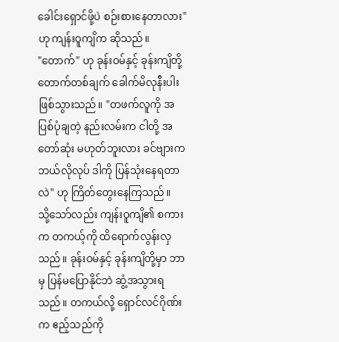ခေါင်းရှောင်ဖို့ပဲ စဉ်းစားနေတာလား" ဟု ကျန်းဝူကျိက ဆိုသည်။
"တောက်" ဟု ခုန်းဝမ်နှင့် ခုန်းကျိတို့ တောက်တစ်ချက် ခေါက်မိလုနီးပါး ဖြစ်သွားသည်။ "တဖက်လူကို အပြစ်ပုံချတဲ့ နည်းလမ်းက ငါတို့ အတော်ဆုံး မဟုတ်ဘူးလား ခင်ဗျားက ဘယ်လိုလုပ် ဒါကို ပြန်သုံးနေရတာလဲ" ဟု ကြိတ်တွေးနေကြသည်။
သို့သော်လည်း ကျန်းဝူကျိ၏ စကားက တကယ့်ကို ထိရောက်လွန်းလှသည်။ ခုန်းဝမ်နှင့် ခုန်းကျိတို့မှာ ဘာမှ ပြန်မပြောနိုင်ဘဲ ဆွံ့အသွားရသည်။ တကယ်လို့ ရှောင်လင်ဂိုဏ်းက ဧည့်သည်ကို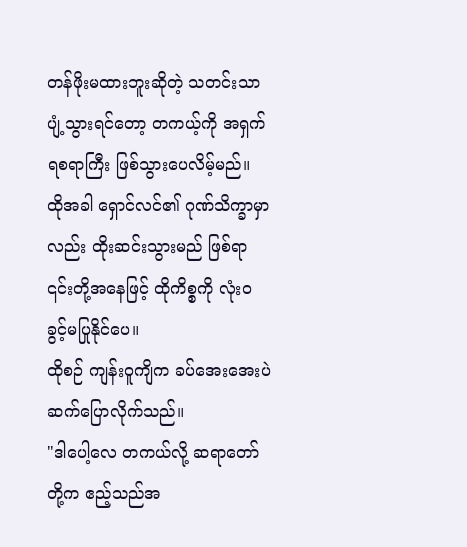တန်ဖိုးမထားဘူးဆိုတဲ့ သတင်းသာ ပျံ့သွားရင်တော့ တကယ့်ကို အရှက်ရစရာကြီး ဖြစ်သွားပေလိမ့်မည်။ ထိုအခါ ရှောင်လင်၏ ဂုဏ်သိက္ခာမှာလည်း ထိုးဆင်းသွားမည် ဖြစ်ရာ ၎င်းတို့အနေဖြင့် ထိုကိစ္စကို လုံးဝ ခွင့်မပြုနိုင်ပေ။
ထိုစဉ် ကျန်းဝူကျိက ခပ်အေးအေးပဲ ဆက်ပြောလိုက်သည်။
"ဒါပေါ့လေ တကယ်လို့ ဆရာတော်တို့က ဧည့်သည်အ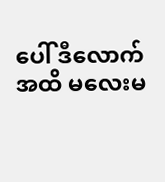ပေါ် ဒီလောက်အထိ မလေးမ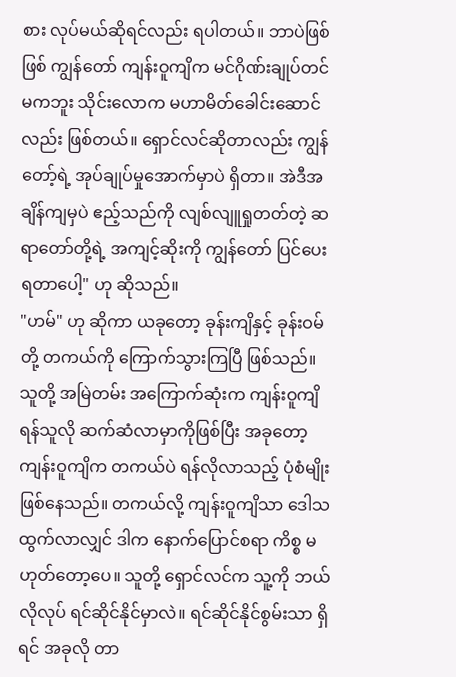စား လုပ်မယ်ဆိုရင်လည်း ရပါတယ်။ ဘာပဲဖြစ်ဖြစ် ကျွန်တော် ကျန်းဝူကျိက မင်ဂိုဏ်းချုပ်တင် မကဘူး သိုင်းလောက မဟာမိတ်ခေါင်းဆောင်လည်း ဖြစ်တယ်။ ရှောင်လင်ဆိုတာလည်း ကျွန်တော့်ရဲ့ အုပ်ချုပ်မှုအောက်မှာပဲ ရှိတာ။ အဲဒီအချိန်ကျမှပဲ ဧည့်သည်ကို လျစ်လျူရှုတတ်တဲ့ ဆရာတော်တို့ရဲ့ အကျင့်ဆိုးကို ကျွန်တော် ပြင်ပေးရတာပေါ့" ဟု ဆိုသည်။
"ဟမ်" ဟု ဆိုကာ ယခုတော့ ခုန်းကျိနှင့် ခုန်းဝမ်တို့ တကယ်ကို ကြောက်သွားကြပြီ ဖြစ်သည်။ သူတို့ အမြဲတမ်း အကြောက်ဆုံးက ကျန်းဝူကျိ ရန်သူလို ဆက်ဆံလာမှာကိုဖြစ်ပြီး အခုတော့ ကျန်းဝူကျိက တကယ်ပဲ ရန်လိုလာသည့် ပုံစံမျိုး ဖြစ်နေသည်။ တကယ်လို့ ကျန်းဝူကျိသာ ဒေါသထွက်လာလျှင် ဒါက နောက်ပြောင်စရာ ကိစ္စ မဟုတ်တော့ပေ။ သူတို့ ရှောင်လင်က သူ့ကို ဘယ်လိုလုပ် ရင်ဆိုင်နိုင်မှာလဲ။ ရင်ဆိုင်နိုင်စွမ်းသာ ရှိရင် အခုလို တာ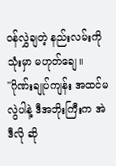ဝန်လွှဲချတဲ့ နည်းလမ်းကို သုံးမှာ မဟုတ်ချေ။
"ဂိုဏ်းချုပ်ကျန်း အထင်မလွဲပါနဲ့ ဒီအဘိုးကြီးက အဲဒီလို ဆို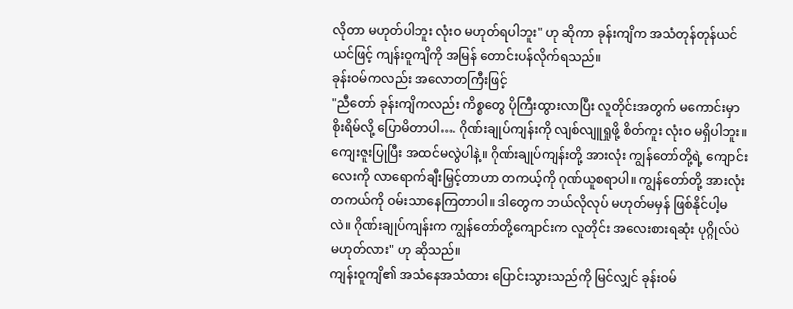လိုတာ မဟုတ်ပါဘူး လုံးဝ မဟုတ်ရပါဘူး" ဟု ဆိုကာ ခုန်းကျိက အသံတုန်တုန်ယင်ယင်ဖြင့် ကျန်းဝူကျိကို အမြန် တောင်းပန်လိုက်ရသည်။
ခုန်းဝမ်ကလည်း အလောတကြီးဖြင့်
"ညီတော် ခုန်းကျိကလည်း ကိစ္စတွေ ပိုကြီးထွားလာပြီး လူတိုင်းအတွက် မကောင်းမှာ စိုးရိမ်လို့ ပြောမိတာပါ…. ဂိုဏ်းချုပ်ကျန်းကို လျစ်လျူရှုဖို့ စိတ်ကူး လုံးဝ မရှိပါဘူး။ ကျေးဇူးပြုပြီး အထင်မလွဲပါနဲ့။ ဂိုဏ်းချုပ်ကျန်းတို့ အားလုံး ကျွန်တော်တို့ရဲ့ ကျောင်းလေးကို လာရောက်ချီးမြှင့်တာဟာ တကယ့်ကို ဂုဏ်ယူစရာပါ။ ကျွန်တော်တို့ အားလုံး တကယ်ကို ဝမ်းသာနေကြတာပါ။ ဒါတွေက ဘယ်လိုလုပ် မဟုတ်မမှန် ဖြစ်နိုင်ပါ့မလဲ။ ဂိုဏ်းချုပ်ကျန်းက ကျွန်တော်တို့ကျောင်းက လူတိုင်း အလေးစားရဆုံး ပုဂ္ဂိုလ်ပဲ မဟုတ်လား" ဟု ဆိုသည်။
ကျန်းဝူကျိ၏ အသံနေအသံထား ပြောင်းသွားသည်ကို မြင်လျှင် ခုန်းဝမ်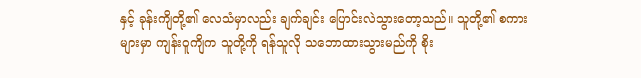နှင့် ခုန်းကျိတို့၏ လေသံမှာလည်း ချက်ချင်း ပြောင်းလဲသွားတော့သည်။ သူတို့၏ စကားများမှာ ကျန်းဝူကျိက သူတို့ကို ရန်သူလို သဘောထားသွားမည်ကို စိုး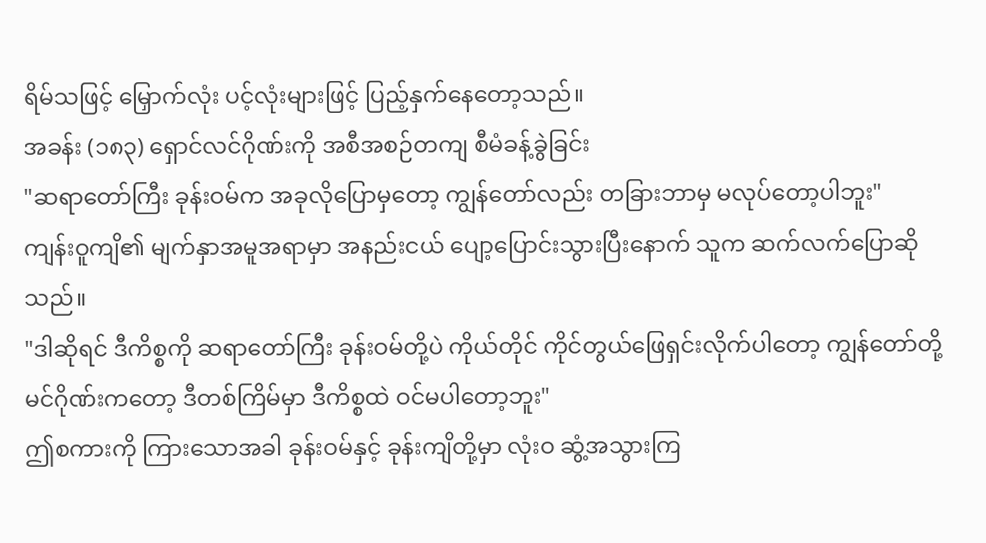ရိမ်သဖြင့် မြှောက်လုံး ပင့်လုံးများဖြင့် ပြည့်နှက်နေတော့သည်။
အခန်း (၁၈၃) ရှောင်လင်ဂိုဏ်းကို အစီအစဉ်တကျ စီမံခန့်ခွဲခြင်း
"ဆရာတော်ကြီး ခုန်းဝမ်က အခုလိုပြောမှတော့ ကျွန်တော်လည်း တခြားဘာမှ မလုပ်တော့ပါဘူး"
ကျန်းဝူကျိ၏ မျက်နှာအမူအရာမှာ အနည်းငယ် ပျော့ပြောင်းသွားပြီးနောက် သူက ဆက်လက်ပြောဆိုသည်။
"ဒါဆိုရင် ဒီကိစ္စကို ဆရာတော်ကြီး ခုန်းဝမ်တို့ပဲ ကိုယ်တိုင် ကိုင်တွယ်ဖြေရှင်းလိုက်ပါတော့ ကျွန်တော်တို့ မင်ဂိုဏ်းကတော့ ဒီတစ်ကြိမ်မှာ ဒီကိစ္စထဲ ဝင်မပါတော့ဘူး"
ဤစကားကို ကြားသောအခါ ခုန်းဝမ်နှင့် ခုန်းကျိတို့မှာ လုံးဝ ဆွံ့အသွားကြ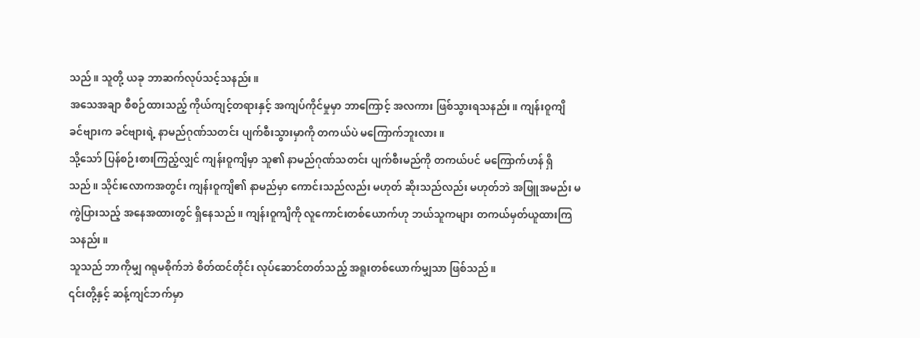သည်။ သူတို့ ယခု ဘာဆက်လုပ်သင့်သနည်း။
အသေအချာ စီစဉ်ထားသည့် ကိုယ်ကျင့်တရားနှင့် အကျပ်ကိုင်မှုမှာ ဘာကြောင့် အလကား ဖြစ်သွားရသနည်း။ ကျန်းဝူကျိ ခင်ဗျားက ခင်ဗျားရဲ့ နာမည်ဂုဏ်သတင်း ပျက်စီးသွားမှာကို တကယ်ပဲ မကြောက်ဘူးလား။
သို့သော် ပြန်စဉ်းစားကြည့်လျှင် ကျန်းဝူကျိမှာ သူ၏ နာမည်ဂုဏ်သတင်း ပျက်စီးမည်ကို တကယ်ပင် မကြောက်ဟန် ရှိသည်။ သိုင်းလောကအတွင်း ကျန်းဝူကျိ၏ နာမည်မှာ ကောင်းသည်လည်း မဟုတ် ဆိုးသည်လည်း မဟုတ်ဘဲ အဖြူအမည်း မကွဲပြားသည့် အနေအထားတွင် ရှိနေသည်။ ကျန်းဝူကျိကို လူကောင်းတစ်ယောက်ဟု ဘယ်သူကများ တကယ်မှတ်ယူထားကြသနည်း။
သူသည် ဘာကိုမျှ ဂရုမစိုက်ဘဲ စိတ်ထင်တိုင်း လုပ်ဆောင်တတ်သည့် အရူးတစ်ယောက်မျှသာ ဖြစ်သည်။
၎င်းတို့နှင့် ဆန့်ကျင်ဘက်မှာ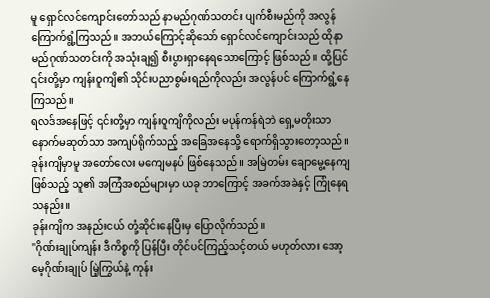မူ ရှောင်လင်ကျောင်းတော်သည် နာမည်ဂုဏ်သတင်း ပျက်စီးမည်ကို အလွန်ကြောက်ရွံ့ကြသည်။ အဘယ်ကြောင့်ဆိုသော် ရှောင်လင်ကျောင်းသည် ထိုနာမည်ဂုဏ်သတင်းကို အသုံးချ၍ စီးပွားရှာနေရသောကြောင့် ဖြစ်သည်။ ထို့ပြင် ၎င်းတို့မှာ ကျန်းဝူကျိ၏ သိုင်းပညာစွမ်းရည်ကိုလည်း အလွန်ပင် ကြောက်ရွံ့နေကြသည်။
ရလဒ်အနေဖြင့် ၎င်းတို့မှာ ကျန်းဝူကျိကိုလည်း မပုန်ကန်ရဲဘဲ ရှေ့မတိုးသာ နောက်မဆုတ်သာ အကျပ်ရိုက်သည့် အခြေအနေသို့ ရောက်ရှိသွားတော့သည်။
ခုန်းကျိမှာမူ အတော်လေး မကျေမနပ် ဖြစ်နေသည်။ အမြဲတမ်း ချောမွေ့နေကျဖြစ်သည့် သူ၏ အကြံအစည်များမှာ ယခု ဘာကြောင့် အခက်အခဲနှင့် ကြုံနေရသနည်း။
ခုန်းကျိက အနည်းငယ် တုံ့ဆိုင်းနေပြီးမှ ပြောလိုက်သည်။
"ဂိုဏ်းချုပ်ကျန်း ဒီကိစ္စကို ပြန်ပြီး တိုင်ပင်ကြည့်သင့်တယ် မဟုတ်လား အော့မေ့ဂိုဏ်းချုပ် မြဲ့ကြွယ်နဲ့ ကုန်း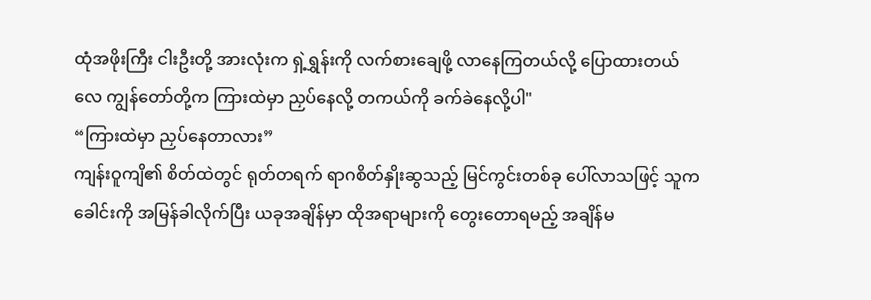ထုံအဖိုးကြီး ငါးဦးတို့ အားလုံးက ရှဲ့ရွှန်းကို လက်စားချေဖို့ လာနေကြတယ်လို့ ပြောထားတယ်လေ ကျွန်တော်တို့က ကြားထဲမှာ ညှပ်နေလို့ တကယ်ကို ခက်ခဲနေလို့ပါ"
“ကြားထဲမှာ ညှပ်နေတာလား”
ကျန်းဝူကျိ၏ စိတ်ထဲတွင် ရုတ်တရက် ရာဂစိတ်နှိုးဆွသည့် မြင်ကွင်းတစ်ခု ပေါ်လာသဖြင့် သူက ခေါင်းကို အမြန်ခါလိုက်ပြီး ယခုအချိန်မှာ ထိုအရာများကို တွေးတောရမည့် အချိန်မ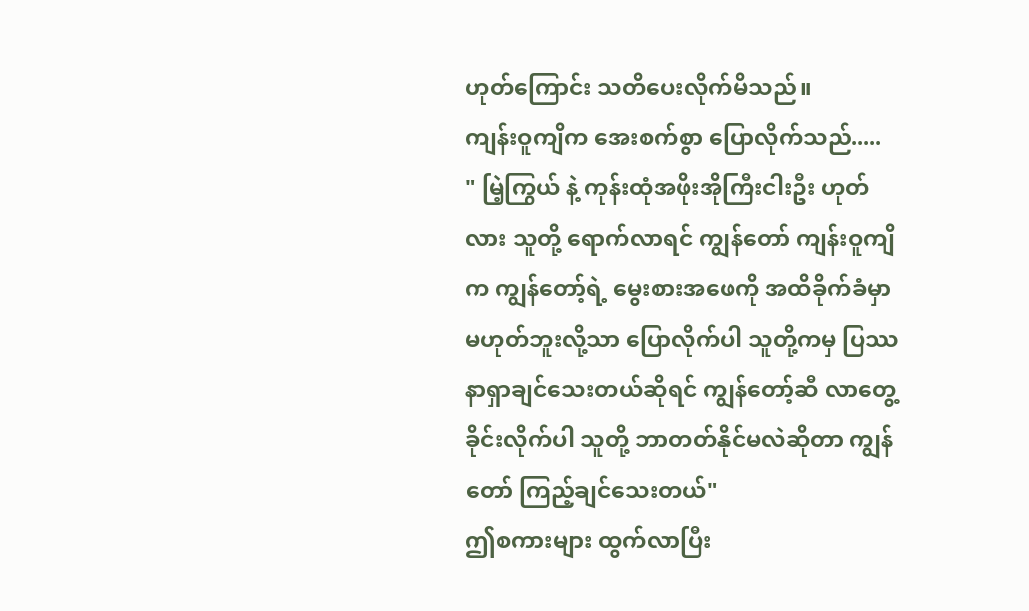ဟုတ်ကြောင်း သတိပေးလိုက်မိသည်။
ကျန်းဝူကျိက အေးစက်စွာ ပြောလိုက်သည်.....
" မြဲ့ကြွယ် နဲ့ ကုန်းထုံအဖိုးအိုကြီးငါးဦး ဟုတ်လား သူတို့ ရောက်လာရင် ကျွန်တော် ကျန်းဝူကျိက ကျွန်တော့်ရဲ့ မွေးစားအဖေကို အထိခိုက်ခံမှာ မဟုတ်ဘူးလို့သာ ပြောလိုက်ပါ သူတို့ကမှ ပြဿနာရှာချင်သေးတယ်ဆိုရင် ကျွန်တော့်ဆီ လာတွေ့ခိုင်းလိုက်ပါ သူတို့ ဘာတတ်နိုင်မလဲဆိုတာ ကျွန်တော် ကြည့်ချင်သေးတယ်"
ဤစကားများ ထွက်လာပြီး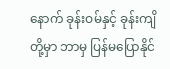နောက် ခုန်းဝမ်နှင့် ခုန်းကျိတို့မှာ ဘာမှ ပြန်မပြောနိုင်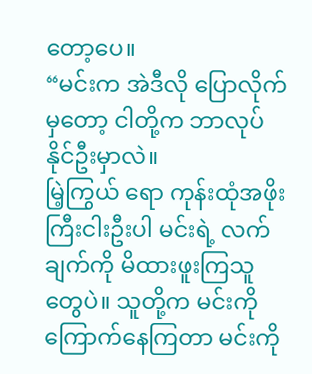တော့ပေ။
“မင်းက အဲဒီလို ပြောလိုက်မှတော့ ငါတို့က ဘာလုပ်နိုင်ဦးမှာလဲ။
မြဲ့ကြွယ် ရော ကုန်းထုံအဖိုးကြီးငါးဦးပါ မင်းရဲ့ လက်ချက်ကို မိထားဖူးကြသူတွေပဲ။ သူတို့က မင်းကို ကြောက်နေကြတာ မင်းကို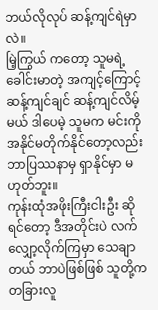ဘယ်လိုလုပ် ဆန့်ကျင်ရဲမှာလဲ။
မြဲ့ကြွယ် ကတော့ သူမရဲ့ ခေါင်းမာတဲ့ အကျင့်ကြောင့် ဆန့်ကျင်ချင် ဆန့်ကျင်လိမ့်မယ် ဒါပေမဲ့ သူမက မင်းကို အနိုင်မတိုက်နိုင်တော့လည်း ဘာပြဿနာမှ ရှာနိုင်မှာ မဟုတ်ဘူး။
ကုန်းထုံအဖိုးကြီးငါးဦး ဆိုရင်တော့ ဒီအတိုင်းပဲ လက်လျှော့လိုက်ကြမှာ သေချာတယ် ဘာပဲဖြစ်ဖြစ် သူတို့က တခြားလူ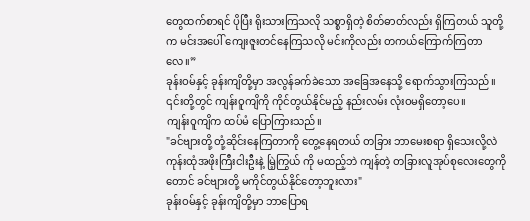တွေထက်စာရင် ပိုပြီး ရိုးသားကြသလို သစ္စာရှိတဲ့ စိတ်ဓာတ်လည်း ရှိကြတယ် သူတို့က မင်းအပေါ် ကျေးဇူးတင်နေကြသလို မင်းကိုလည်း တကယ်ကြောက်ကြတာလေ။”
ခုန်းဝမ်နှင့် ခုန်းကျိတို့မှာ အလွန်ခက်ခဲသော အခြေအနေသို့ ရောက်သွားကြသည်။ ၎င်းတို့တွင် ကျန်းဝူကျိကို ကိုင်တွယ်နိုင်မည့် နည်းလမ်း လုံးဝမရှိတော့ပေ။
ကျန်းဝူကျိက ထပ်မံ ပြောကြားသည်။
"ခင်ဗျားတို့ တုံ့ဆိုင်းနေကြတာကို တွေ့နေရတယ် တခြား ဘာမေးစရာ ရှိသေးလို့လဲ ကုန်းထုံအဖိုးကြီးငါးဦးနဲ့ မြဲ့ကြွယ် ကို မထည့်ဘဲ ကျန်တဲ့ တခြားလူအုပ်စုလေးတွေကိုတောင် ခင်ဗျားတို့ မကိုင်တွယ်နိုင်တော့ဘူးလား"
ခုန်းဝမ်နှင့် ခုန်းကျိတို့မှာ ဘာပြောရ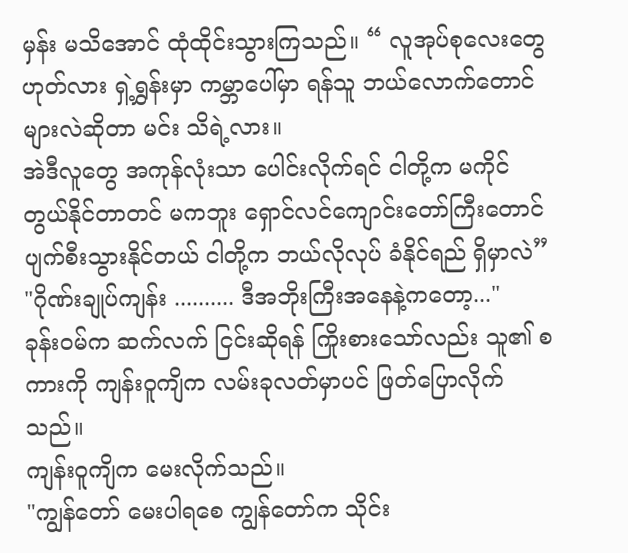မှန်း မသိအောင် ထုံထိုင်းသွားကြသည်။ “ လူအုပ်စုလေးတွေ ဟုတ်လား ရှဲ့ရွှန်းမှာ ကမ္ဘာပေါ်မှာ ရန်သူ ဘယ်လောက်တောင် များလဲဆိုတာ မင်း သိရဲ့လား။
အဲဒီလူတွေ အကုန်လုံးသာ ပေါင်းလိုက်ရင် ငါတို့က မကိုင်တွယ်နိုင်တာတင် မကဘူး ရှောင်လင်ကျောင်းတော်ကြီးတောင် ပျက်စီးသွားနိုင်တယ် ငါတို့က ဘယ်လိုလုပ် ခံနိုင်ရည် ရှိမှာလဲ”
"ဂိုဏ်းချုပ်ကျန်း .......... ဒီအဘိုးကြီးအနေနဲ့ကတော့..."
ခုန်းဝမ်က ဆက်လက် ငြင်းဆိုရန် ကြိုးစားသော်လည်း သူ၏ စကားကို ကျန်းဝူကျိက လမ်းခုလတ်မှာပင် ဖြတ်ပြောလိုက်သည်။
ကျန်းဝူကျိက မေးလိုက်သည်။
"ကျွန်တော် မေးပါရစေ ကျွန်တော်က သိုင်း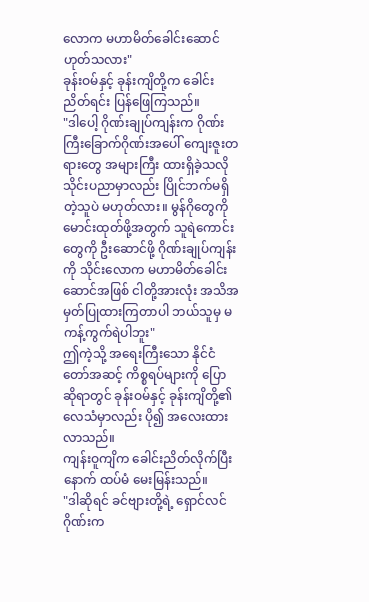လောက မဟာမိတ်ခေါင်းဆောင် ဟုတ်သလား"
ခုန်းဝမ်နှင့် ခုန်းကျိတို့က ခေါင်းညိတ်ရင်း ပြန်ဖြေကြသည်။
"ဒါပေါ့ ဂိုဏ်းချုပ်ကျန်းက ဂိုဏ်းကြီးခြောက်ဂိုဏ်းအပေါ် ကျေးဇူးတရားတွေ အများကြီး ထားရှိခဲ့သလို သိုင်းပညာမှာလည်း ပြိုင်ဘက်မရှိတဲ့သူပဲ မဟုတ်လား။ မွန်ဂိုတွေကို မောင်းထုတ်ဖို့အတွက် သူရဲကောင်းတွေကို ဦးဆောင်ဖို့ ဂိုဏ်းချုပ်ကျန်းကို သိုင်းလောက မဟာမိတ်ခေါင်းဆောင်အဖြစ် ငါတို့အားလုံး အသိအမှတ်ပြုထားကြတာပါ ဘယ်သူမှ မကန့်ကွက်ရဲပါဘူး"
ဤကဲ့သို့ အရေးကြီးသော နိုင်ငံတော်အဆင့် ကိစ္စရပ်များကို ပြောဆိုရာတွင် ခုန်းဝမ်နှင့် ခုန်းကျိတို့၏ လေသံမှာလည်း ပို၍ အလေးထားလာသည်။
ကျန်းဝူကျိက ခေါင်းညိတ်လိုက်ပြီးနောက် ထပ်မံ မေးမြန်းသည်။
"ဒါဆိုရင် ခင်ဗျားတို့ရဲ့ ရှောင်လင်ဂိုဏ်းက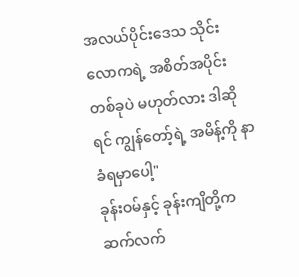အလယ်ပိုင်းဒေသ သိုင်းလောကရဲ့ အစိတ်အပိုင်း တစ်ခုပဲ မဟုတ်လား ဒါဆိုရင် ကျွန်တော့်ရဲ့ အမိန့်ကို နာခံရမှာပေါ့"
ခုန်းဝမ်နှင့် ခုန်းကျိတို့က ဆက်လက်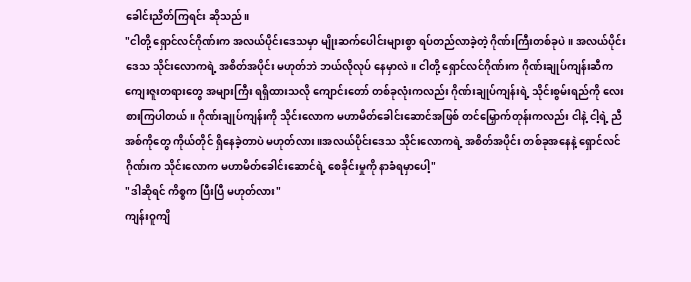ခေါင်းညိတ်ကြရင်း ဆိုသည်။
"ငါတို့ ရှောင်လင်ဂိုဏ်းက အလယ်ပိုင်းဒေသမှာ မျိုးဆက်ပေါင်းများစွာ ရပ်တည်လာခဲ့တဲ့ ဂိုဏ်းကြီးတစ်ခုပဲ။ အလယ်ပိုင်းဒေသ သိုင်းလောကရဲ့ အစိတ်အပိုင်း မဟုတ်ဘဲ ဘယ်လိုလုပ် နေမှာလဲ။ ငါတို့ ရှောင်လင်ဂိုဏ်းက ဂိုဏ်းချုပ်ကျန်းဆီက ကျေးဇူးတရားတွေ အများကြီး ရရှိထားသလို ကျောင်းတော် တစ်ခုလုံးကလည်း ဂိုဏ်းချုပ်ကျန်းရဲ့ သိုင်းစွမ်းရည်ကို လေးစားကြပါတယ်။ ဂိုဏ်းချုပ်ကျန်းကို သိုင်းလောက မဟာမိတ်ခေါင်းဆောင်အဖြစ် တင်မြှောက်တုန်းကလည်း ငါနဲ့ ငါ့ရဲ့ ညီအစ်ကိုတွေ ကိုယ်တိုင် ရှိနေခဲ့တာပဲ မဟုတ်လား ။အလယ်ပိုင်းဒေသ သိုင်းလောကရဲ့ အစိတ်အပိုင်း တစ်ခုအနေနဲ့ ရှောင်လင်ဂိုဏ်းက သိုင်းလောက မဟာမိတ်ခေါင်းဆောင်ရဲ့ စေခိုင်းမှုကို နာခံရမှာပေါ့"
"ဒါဆိုရင် ကိစ္စက ပြီးပြီ မဟုတ်လား"
ကျန်းဝူကျိ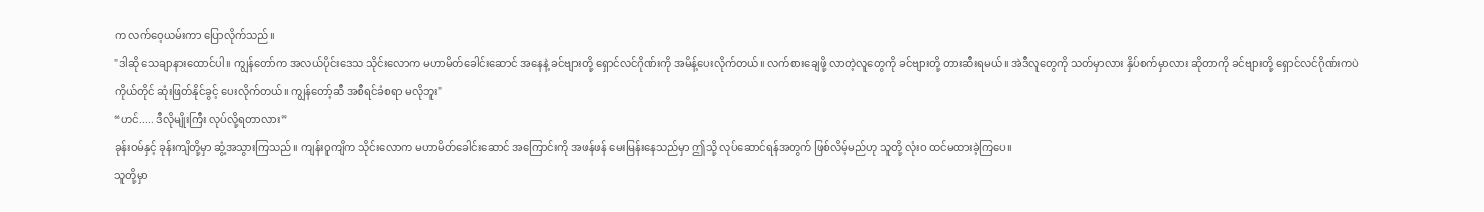က လက်ဝေ့ယမ်းကာ ပြောလိုက်သည်။
"ဒါဆို သေချာနားထောင်ပါ။ ကျွန်တော်က အလယ်ပိုင်းဒေသ သိုင်းလောက မဟာမိတ်ခေါင်းဆောင် အနေနဲ့ ခင်ဗျားတို့ ရှောင်လင်ဂိုဏ်းကို အမိန့်ပေးလိုက်တယ်။ လက်စားချေဖို့ လာတဲ့လူတွေကို ခင်ဗျားတို့ တားဆီးရမယ်။ အဲဒီလူတွေကို သတ်မှာလား နှိပ်စက်မှာလား ဆိုတာကို ခင်ဗျားတို့ ရှောင်လင်ဂိုဏ်းကပဲ ကိုယ်တိုင် ဆုံးဖြတ်နိုင်ခွင့် ပေးလိုက်တယ်။ ကျွန်တော့်ဆီ အစီရင်ခံစရာ မလိုဘူး"
“ဟင်..... ဒီလိုမျိုးကြီး လုပ်လို့ရတာလား”
ခုန်းဝမ်နှင့် ခုန်းကျိတို့မှာ ဆွံ့အသွားကြသည်။ ကျန်းဝူကျိက သိုင်းလောက မဟာမိတ်ခေါင်းဆောင် အကြောင်းကို အဖန်ဖန် မေးမြန်းနေသည်မှာ ဤသို့ လုပ်ဆောင်ရန်အတွက် ဖြစ်လိမ့်မည်ဟု သူတို့ လုံးဝ ထင်မထားခဲ့ကြပေ။
သူတို့မှာ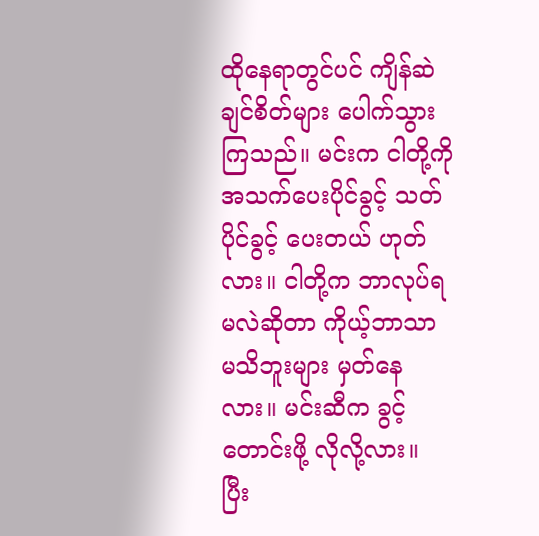ထိုနေရာတွင်ပင် ကျိန်ဆဲချင်စိတ်များ ပေါက်သွားကြသည်။ မင်းက ငါတို့ကို အသက်ပေးပိုင်ခွင့် သတ်ပိုင်ခွင့် ပေးတယ် ဟုတ်လား။ ငါတို့က ဘာလုပ်ရမလဲဆိုတာ ကိုယ့်ဘာသာ မသိဘူးများ မှတ်နေလား။ မင်းဆီက ခွင့်တောင်းဖို့ လိုလို့လား။
ပြီး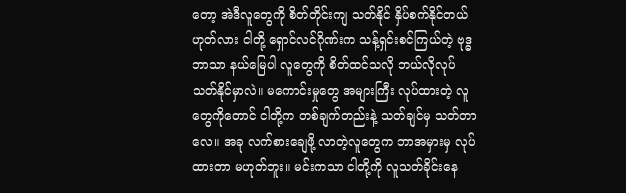တော့ အဲဒီလူတွေကို စိတ်တိုင်းကျ သတ်နိုင် နှိပ်စက်နိုင်တယ် ဟုတ်လား ငါတို့ ရှောင်လင်ဂိုဏ်းက သန့်ရှင်းစင်ကြယ်တဲ့ ဗုဒ္ဓဘာသာ နယ်မြေပါ လူတွေကို စိတ်ထင်သလို ဘယ်လိုလုပ် သတ်နိုင်မှာလဲ။ မကောင်းမှုတွေ အများကြီး လုပ်ထားတဲ့ လူတွေကိုတောင် ငါတို့က တစ်ချက်တည်းနဲ့ သတ်ချင်မှ သတ်တာလေ။ အခု လက်စားချေဖို့ လာတဲ့လူတွေက ဘာအမှားမှ လုပ်ထားတာ မဟုတ်ဘူး။ မင်းကသာ ငါတို့ကို လူသတ်ခိုင်းနေ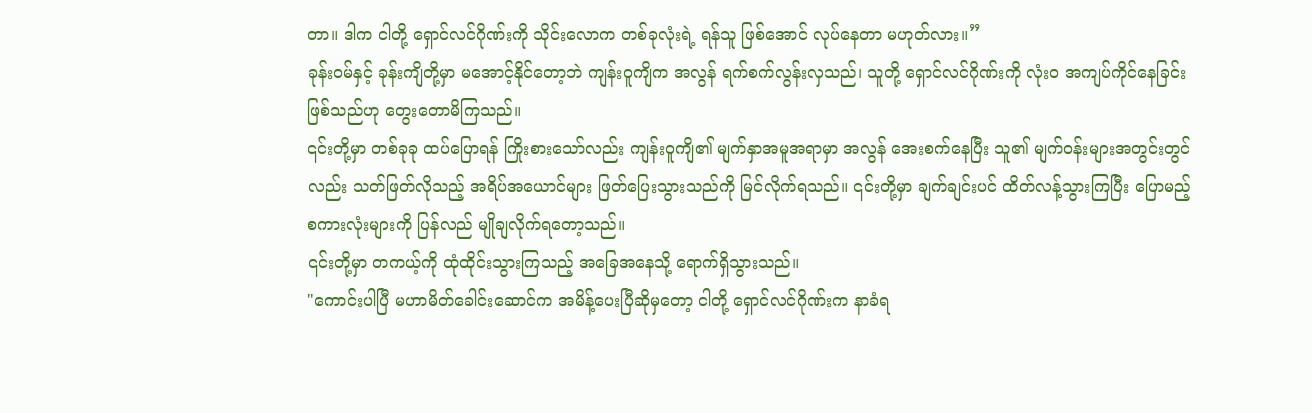တာ။ ဒါက ငါတို့ ရှောင်လင်ဂိုဏ်းကို သိုင်းလောက တစ်ခုလုံးရဲ့ ရန်သူ ဖြစ်အောင် လုပ်နေတာ မဟုတ်လား။”
ခုန်းဝမ်နှင့် ခုန်းကျိတို့မှာ မအောင့်နိုင်တော့ဘဲ ကျန်းဝူကျိက အလွန် ရက်စက်လွန်းလှသည်၊ သူတို့ ရှောင်လင်ဂိုဏ်းကို လုံးဝ အကျပ်ကိုင်နေခြင်း ဖြစ်သည်ဟု တွေးတောမိကြသည်။
၎င်းတို့မှာ တစ်ခုခု ထပ်ပြောရန် ကြိုးစားသော်လည်း ကျန်းဝူကျိ၏ မျက်နှာအမူအရာမှာ အလွန် အေးစက်နေပြီး သူ၏ မျက်ဝန်းများအတွင်းတွင်လည်း သတ်ဖြတ်လိုသည့် အရိပ်အယောင်များ ဖြတ်ပြေးသွားသည်ကို မြင်လိုက်ရသည်။ ၎င်းတို့မှာ ချက်ချင်းပင် ထိတ်လန့်သွားကြပြီး ပြောမည့် စကားလုံးများကို ပြန်လည် မျိုချလိုက်ရတော့သည်။
၎င်းတို့မှာ တကယ့်ကို ထုံထိုင်းသွားကြသည့် အခြေအနေသို့ ရောက်ရှိသွားသည်။
"ကောင်းပါပြီ မဟာမိတ်ခေါင်းဆောင်က အမိန့်ပေးပြီဆိုမှတော့ ငါတို့ ရှောင်လင်ဂိုဏ်းက နာခံရ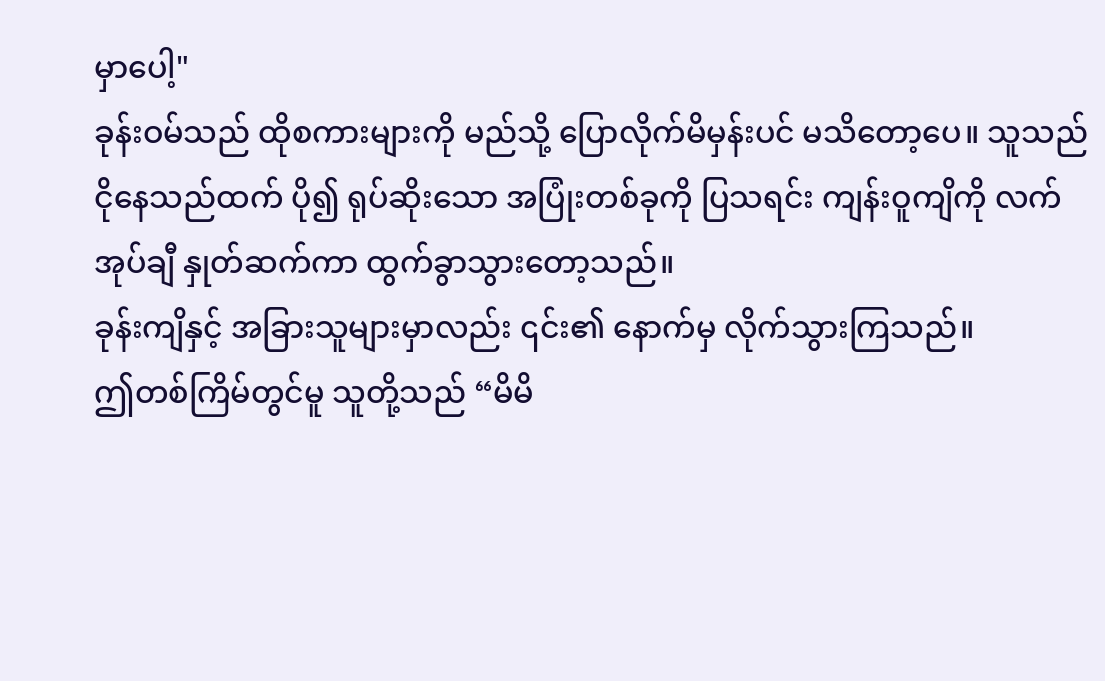မှာပေါ့"
ခုန်းဝမ်သည် ထိုစကားများကို မည်သို့ ပြောလိုက်မိမှန်းပင် မသိတော့ပေ။ သူသည် ငိုနေသည်ထက် ပို၍ ရုပ်ဆိုးသော အပြုံးတစ်ခုကို ပြသရင်း ကျန်းဝူကျိကို လက်အုပ်ချီ နှုတ်ဆက်ကာ ထွက်ခွာသွားတော့သည်။
ခုန်းကျိနှင့် အခြားသူများမှာလည်း ၎င်း၏ နောက်မှ လိုက်သွားကြသည်။
ဤတစ်ကြိမ်တွင်မူ သူတို့သည် “မိမိ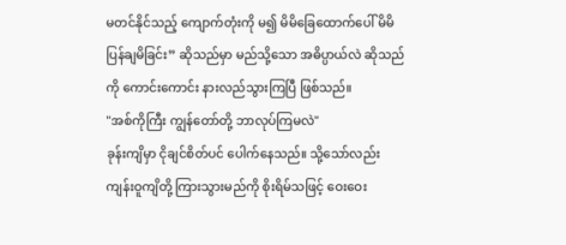မတင်နိုင်သည့် ကျောက်တုံးကို မ၍ မိမိခြေထောက်ပေါ် မိမိ ပြန်ချမိခြင်း” ဆိုသည်မှာ မည်သို့သော အဓိပ္ပာယ်လဲ ဆိုသည်ကို ကောင်းကောင်း နားလည်သွားကြပြီ ဖြစ်သည်။
"အစ်ကိုကြီး ကျွန်တော်တို့ ဘာလုပ်ကြမလဲ"
ခုန်းကျိမှာ ငိုချင်စိတ်ပင် ပေါက်နေသည်။ သို့သော်လည်း ကျန်းဝူကျိတို့ ကြားသွားမည်ကို စိုးရိမ်သဖြင့် ဝေးဝေး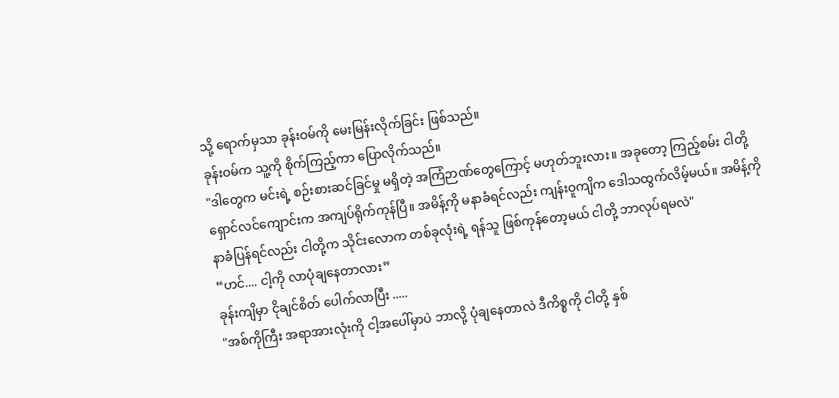သို့ ရောက်မှသာ ခုန်းဝမ်ကို မေးမြန်းလိုက်ခြင်း ဖြစ်သည်။
ခုန်းဝမ်က သူ့ကို စိုက်ကြည့်ကာ ပြောလိုက်သည်။
"ဒါတွေက မင်းရဲ့ စဉ်းစားဆင်ခြင်မှု မရှိတဲ့ အကြံဉာဏ်တွေကြောင့် မဟုတ်ဘူးလား။ အခုတော့ ကြည့်စမ်း ငါတို့ ရှောင်လင်ကျောင်းက အကျပ်ရိုက်ကုန်ပြီ။ အမိန့်ကို မနာခံရင်လည်း ကျန်းဝူကျိက ဒေါသထွက်လိမ့်မယ်။ အမိန့်ကို နာခံပြန်ရင်လည်း ငါတို့က သိုင်းလောက တစ်ခုလုံးရဲ့ ရန်သူ ဖြစ်ကုန်တော့မယ် ငါတို့ ဘာလုပ်ရမလဲ"
“ဟင်.... ငါ့ကို လာပုံချနေတာလား”
ခုန်းကျိမှာ ငိုချင်စိတ် ပေါက်လာပြီး .....
"အစ်ကိုကြီး အရာအားလုံးကို ငါ့အပေါ်မှာပဲ ဘာလို့ ပုံချနေတာလဲ ဒီကိစ္စကို ငါတို့ နှစ်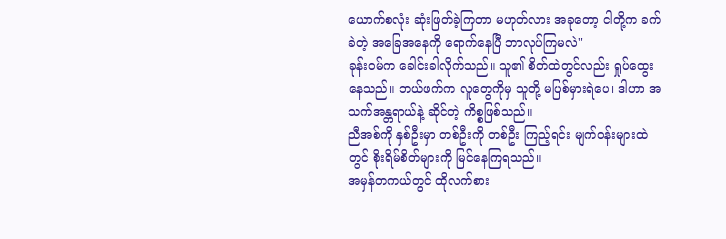ယောက်စလုံး ဆုံးဖြတ်ခဲ့ကြတာ မဟုတ်လား အခုတော့ ငါတို့က ခက်ခဲတဲ့ အခြေအနေကို ရောက်နေပြီ ဘာလုပ်ကြမလဲ"
ခုန်းဝမ်က ခေါင်းခါလိုက်သည်။ သူ၏ စိတ်ထဲတွင်လည်း ရှုပ်ထွေးနေသည်။ ဘယ်ဖက်က လူတွေကိုမှ သူတို့ မပြစ်မှားရဲပေ၊ ဒါဟာ အသက်အန္တရာယ်နဲ့ ဆိုင်တဲ့ ကိစ္စဖြစ်သည်။
ညီအစ်ကို နှစ်ဦးမှာ တစ်ဦးကို တစ်ဦး ကြည့်ရင်း မျက်ဝန်းများထဲတွင် စိုးရိမ်စိတ်များကို မြင်နေကြရသည်။
အမှန်တကယ်တွင် ထိုလက်စား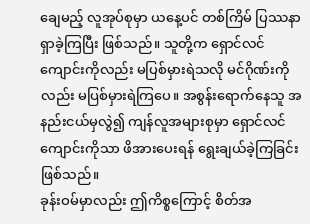ချေမည့် လူအုပ်စုမှာ ယနေ့ပင် တစ်ကြိမ် ပြဿနာရှာခဲ့ကြပြီး ဖြစ်သည်။ သူတို့က ရှောင်လင်ကျောင်းကိုလည်း မပြစ်မှားရဲသလို မင်ဂိုဏ်းကိုလည်း မပြစ်မှားရဲကြပေ။ အစွန်းရောက်နေသူ အနည်းငယ်မှလွဲ၍ ကျန်လူအများစုမှာ ရှောင်လင်ကျောင်းကိုသာ ဖိအားပေးရန် ရွေးချယ်ခဲ့ကြခြင်း ဖြစ်သည်။
ခုန်းဝမ်မှာလည်း ဤကိစ္စကြောင့် စိတ်အ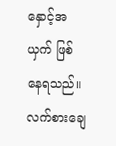နှောင့်အယှက် ဖြစ်နေရသည်။ လက်စားချေ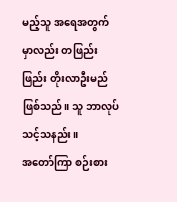မည့်သူ အရေအတွက်မှာလည်း တဖြည်းဖြည်း တိုးလာဦးမည် ဖြစ်သည်။ သူ ဘာလုပ်သင့်သနည်း။
အတော်ကြာ စဉ်းစား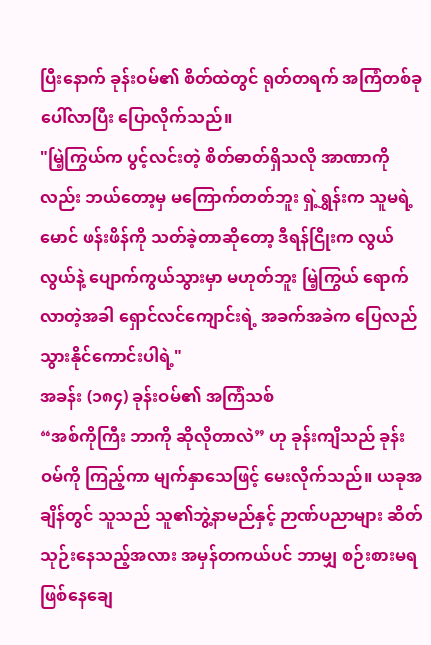ပြီးနောက် ခုန်းဝမ်၏ စိတ်ထဲတွင် ရုတ်တရက် အကြံတစ်ခု ပေါ်လာပြီး ပြောလိုက်သည်။
"မြဲ့ကြွယ်က ပွင့်လင်းတဲ့ စိတ်ဓာတ်ရှိသလို အာဏာကိုလည်း ဘယ်တော့မှ မကြောက်တတ်ဘူး ရှဲ့ရွှန်းက သူမရဲ့ မောင် ဖန်းဖိန်ကို သတ်ခဲ့တာဆိုတော့ ဒီရန်ငြိုးက လွယ်လွယ်နဲ့ ပျောက်ကွယ်သွားမှာ မဟုတ်ဘူး မြဲ့ကြွယ် ရောက်လာတဲ့အခါ ရှောင်လင်ကျောင်းရဲ့ အခက်အခဲက ပြေလည်သွားနိုင်ကောင်းပါရဲ့"
အခန်း (၁၈၄) ခုန်းဝမ်၏ အကြံသစ်
“အစ်ကိုကြီး ဘာကို ဆိုလိုတာလဲ” ဟု ခုန်းကျိသည် ခုန်းဝမ်ကို ကြည့်ကာ မျက်နှာသေဖြင့် မေးလိုက်သည်။ ယခုအချိန်တွင် သူသည် သူ၏ဘွဲ့နာမည်နှင့် ဉာဏ်ပညာများ ဆိတ်သုဉ်းနေသည့်အလား အမှန်တကယ်ပင် ဘာမျှ စဉ်းစားမရဖြစ်နေချေ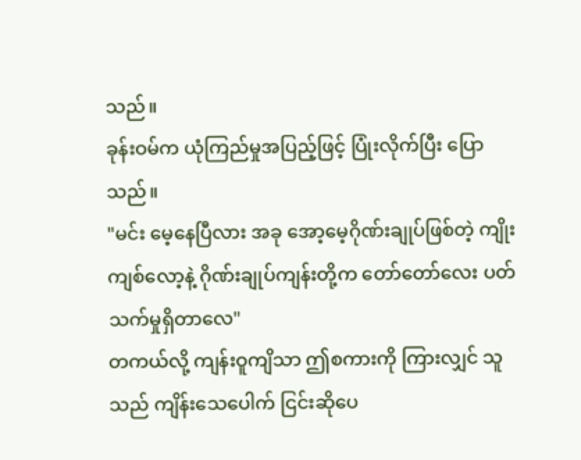သည်။
ခုန်းဝမ်က ယုံကြည်မှုအပြည့်ဖြင့် ပြုံးလိုက်ပြီး ပြောသည်။
"မင်း မေ့နေပြီလား အခု အော့မေ့ဂိုဏ်းချုပ်ဖြစ်တဲ့ ကျိုးကျစ်လော့နဲ့ ဂိုဏ်းချုပ်ကျန်းတို့က တော်တော်လေး ပတ်သက်မှုရှိတာလေ"
တကယ်လို့ ကျန်းဝူကျိသာ ဤစကားကို ကြားလျှင် သူသည် ကျိန်းသေပေါက် ငြင်းဆိုပေ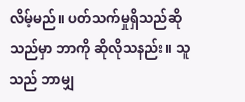လိမ့်မည်။ ပတ်သက်မှုရှိသည်ဆိုသည်မှာ ဘာကို ဆိုလိုသနည်း။ သူသည် ဘာမျှ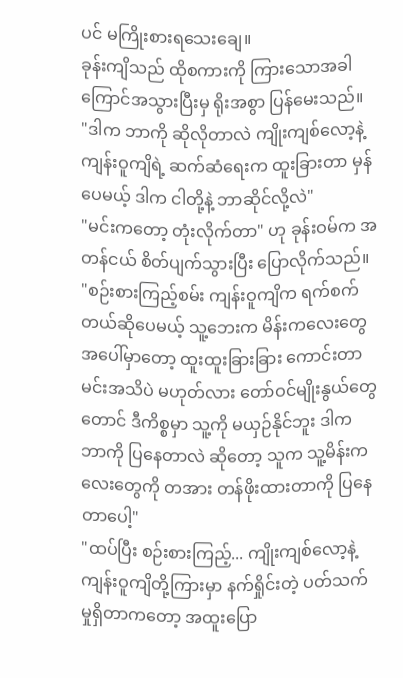ပင် မကြိုးစားရသေးချေ။
ခုန်းကျိသည် ထိုစကားကို ကြားသောအခါ ကြောင်အသွားပြီးမှ ရိုးအစွာ ပြန်မေးသည်။
"ဒါက ဘာကို ဆိုလိုတာလဲ ကျိုးကျစ်လော့နဲ့ ကျန်းဝူကျိရဲ့ ဆက်ဆံရေးက ထူးခြားတာ မှန်ပေမယ့် ဒါက ငါတို့နဲ့ ဘာဆိုင်လို့လဲ"
"မင်းကတော့ တုံးလိုက်တာ" ဟု ခုန်းဝမ်က အတန်ငယ် စိတ်ပျက်သွားပြီး ပြောလိုက်သည်။
"စဉ်းစားကြည့်စမ်း ကျန်းဝူကျိက ရက်စက်တယ်ဆိုပေမယ့် သူ့ဘေးက မိန်းကလေးတွေအပေါ်မှာတော့ ထူးထူးခြားခြား ကောင်းတာ မင်းအသိပဲ မဟုတ်လား တော်ဝင်မျိုးနွယ်တွေတောင် ဒီကိစ္စမှာ သူ့ကို မယှဉ်နိုင်ဘူး ဒါက ဘာကို ပြနေတာလဲ ဆိုတော့ သူက သူ့မိန်းကလေးတွေကို တအား တန်ဖိုးထားတာကို ပြနေတာပေါ့"
"ထပ်ပြီး စဉ်းစားကြည့်... ကျိုးကျစ်လော့နဲ့ ကျန်းဝူကျိတို့ကြားမှာ နက်ရှိုင်းတဲ့ ပတ်သက်မှုရှိတာကတော့ အထူးပြော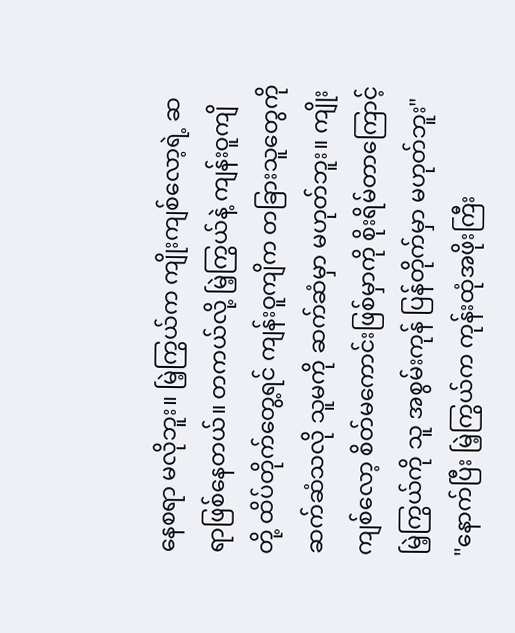နေစရာ မလိုဘူး။ မြဲ့ကြွယ်က ကျိုးကျစ်လော့ရဲ့ ဆရာဖြစ်နေတယ်။ တကယ်လို့ မြဲ့ကြွယ်နဲ့ ကျန်းဝူကျိတို့ ထိပ်တိုက်တွေ့ရင် ကျန်းဝူကျိက တခြားသူတွေကို ဆက်ဆံသလို သူမကို ဆက်ဆံမှာ မဟုတ်ဘူး။ ကျိုးကျစ်လော့ စိတ်မကောင်းဖြစ်မှာကို စိုးရိမ်တာကြောင့် မြဲ့ကြွယ်ကို သူ အစွမ်းကုန် ပြန်တိုက်မှာ မဟုတ်ဘူး"
"နောက်ပြီး မြဲ့ကြွယ်က ကုန်းထုံအဖိုးကြီး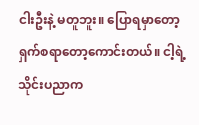ငါးဦးနဲ့ မတူဘူး။ ပြောရမှာတော့ ရှက်စရာတော့ကောင်းတယ်။ ငါ့ရဲ့ သိုင်းပညာက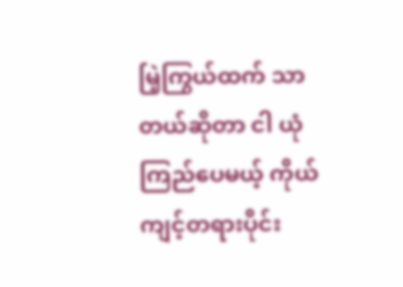မြဲ့ကြွယ်ထက် သာတယ်ဆိုတာ ငါ ယုံကြည်ပေမယ့် ကိုယ်ကျင့်တရားပိုင်း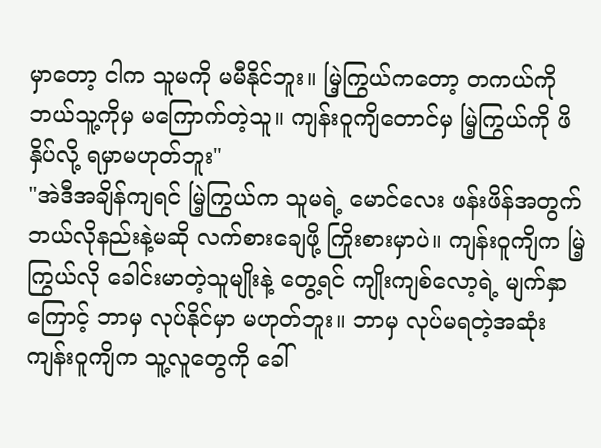မှာတော့ ငါက သူမကို မမီနိုင်ဘူး။ မြဲ့ကြွယ်ကတော့ တကယ်ကို ဘယ်သူ့ကိုမှ မကြောက်တဲ့သူ။ ကျန်းဝူကျိတောင်မှ မြဲ့ကြွယ်ကို ဖိနှိပ်လို့ ရမှာမဟုတ်ဘူး"
"အဲဒီအချိန်ကျရင် မြဲ့ကြွယ်က သူမရဲ့ မောင်လေး ဖန်းဖိန်အတွက် ဘယ်လိုနည်းနဲ့မဆို လက်စားချေဖို့ ကြိုးစားမှာပဲ။ ကျန်းဝူကျိက မြဲ့ကြွယ်လို ခေါင်းမာတဲ့သူမျိုးနဲ့ တွေ့ရင် ကျိုးကျစ်လော့ရဲ့ မျက်နှာကြောင့် ဘာမှ လုပ်နိုင်မှာ မဟုတ်ဘူး။ ဘာမှ လုပ်မရတဲ့အဆုံး ကျန်းဝူကျိက သူ့လူတွေကို ခေါ်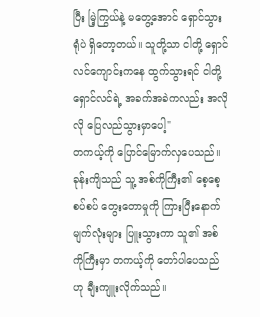ပြီး မြဲ့ကြွယ်နဲ့ မတွေ့အောင် ရှောင်သွားရုံပဲ ရှိတော့တယ်။ သူတို့သာ ငါတို့ ရှောင်လင်ကျောင်းကနေ ထွက်သွားရင် ငါတို့ ရှောင်လင်ရဲ့ အခက်အခဲကလည်း အလိုလို ပြေလည်သွားမှာပေါ့"
တကယ့်ကို ပြောင်မြောက်လှပေသည်။
ခုန်းကျိသည် သူ့ အစ်ကိုကြီး၏ စေ့စေ့စပ်စပ် တွေးတောမှုကို ကြားပြီးနောက် မျက်လုံးများ ပြူးသွားကာ သူ၏ အစ်ကိုကြီးမှာ တကယ့်ကို တော်ပါပေသည်ဟု ချီးကျူးလိုက်သည်။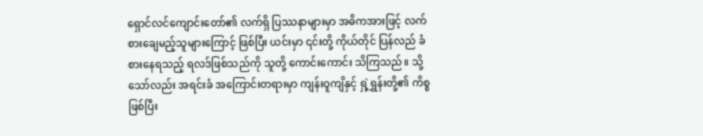ရှောင်လင်ကျောင်းတော်၏ လက်ရှိ ပြဿနာများမှာ အဓိကအားဖြင့် လက်စားချေမည့်သူများကြောင့် ဖြစ်ပြီး ယင်းမှာ ၎င်းတို့ ကိုယ်တိုင် ပြန်လည် ခံစားနေရသည့် ရလဒ်ဖြစ်သည်ကို သူတို့ ကောင်းကောင်း သိကြသည်။ သို့သော်လည်း အရင်းခံ အကြောင်းတရားမှာ ကျန်းဝူကျိနှင့် ရှဲ့ရွှန်းတို့၏ ကိစ္စဖြစ်ပြီး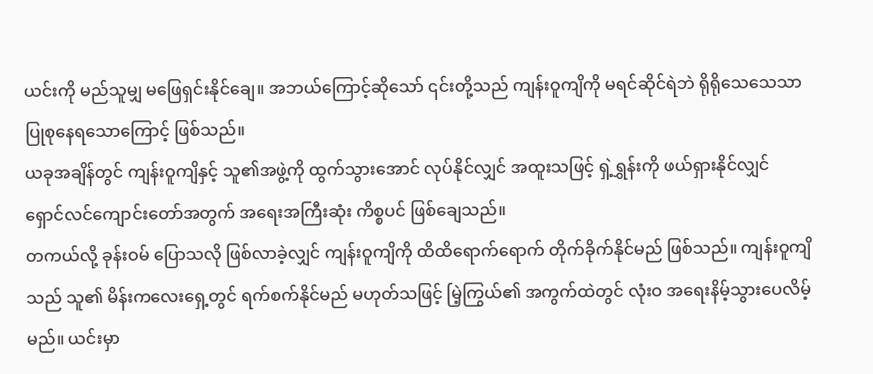ယင်းကို မည်သူမျှ မဖြေရှင်းနိုင်ချေ။ အဘယ်ကြောင့်ဆိုသော် ၎င်းတို့သည် ကျန်းဝူကျိကို မရင်ဆိုင်ရဲဘဲ ရိုရိုသေသေသာ ပြုစုနေရသောကြောင့် ဖြစ်သည်။
ယခုအချိန်တွင် ကျန်းဝူကျိနှင့် သူ၏အဖွဲ့ကို ထွက်သွားအောင် လုပ်နိုင်လျှင် အထူးသဖြင့် ရှဲ့ရွှန်းကို ဖယ်ရှားနိုင်လျှင် ရှောင်လင်ကျောင်းတော်အတွက် အရေးအကြီးဆုံး ကိစ္စပင် ဖြစ်ချေသည်။
တကယ်လို့ ခုန်းဝမ် ပြောသလို ဖြစ်လာခဲ့လျှင် ကျန်းဝူကျိကို ထိထိရောက်ရောက် တိုက်ခိုက်နိုင်မည် ဖြစ်သည်။ ကျန်းဝူကျိသည် သူ၏ မိန်းကလေးရှေ့တွင် ရက်စက်နိုင်မည် မဟုတ်သဖြင့် မြဲ့ကြွယ်၏ အကွက်ထဲတွင် လုံးဝ အရေးနိမ့်သွားပေလိမ့်မည်။ ယင်းမှာ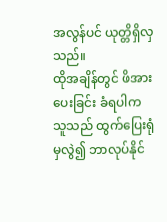အလွန်ပင် ယုတ္တိရှိလှသည်။
ထိုအချိန်တွင် ဖိအားပေးခြင်း ခံရပါက သူသည် ထွက်ပြေးရုံမှလွဲ၍ ဘာလုပ်နိုင်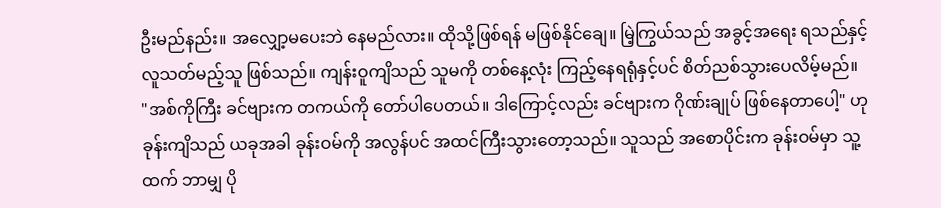ဦးမည်နည်း။ အလျှော့မပေးဘဲ နေမည်လား။ ထိုသို့ဖြစ်ရန် မဖြစ်နိုင်ချေ။ မြဲ့ကြွယ်သည် အခွင့်အရေး ရသည်နှင့် လူသတ်မည့်သူ ဖြစ်သည်။ ကျန်းဝူကျိသည် သူမကို တစ်နေ့လုံး ကြည့်နေရရုံနှင့်ပင် စိတ်ညစ်သွားပေလိမ့်မည်။
"အစ်ကိုကြီး ခင်ဗျားက တကယ်ကို တော်ပါပေတယ်။ ဒါကြောင့်လည်း ခင်ဗျားက ဂိုဏ်းချုပ် ဖြစ်နေတာပေါ့" ဟု ခုန်းကျိသည် ယခုအခါ ခုန်းဝမ်ကို အလွန်ပင် အထင်ကြီးသွားတော့သည်။ သူသည် အစောပိုင်းက ခုန်းဝမ်မှာ သူ့ထက် ဘာမျှ ပို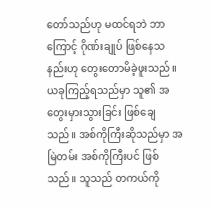တော်သည်ဟု မထင်ရဘဲ ဘာကြောင့် ဂိုဏ်းချုပ် ဖြစ်နေသနည်းဟု တွေးတောမိခဲ့ဖူးသည်။
ယခုကြည့်ရသည်မှာ သူ၏ အတွေးမှားသွားခြင်း ဖြစ်ချေသည်။ အစ်ကိုကြီးဆိုသည်မှာ အမြဲတမ်း အစ်ကိုကြီးပင် ဖြစ်သည်။ သူသည် တကယ်ကို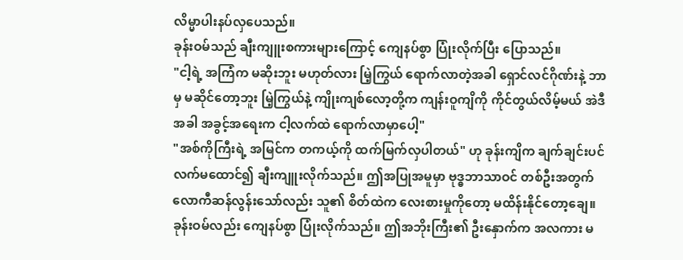လိမ္မာပါးနပ်လှပေသည်။
ခုန်းဝမ်သည် ချီးကျူးစကားများကြောင့် ကျေနပ်စွာ ပြုံးလိုက်ပြီး ပြောသည်။
"ငါ့ရဲ့ အကြံက မဆိုးဘူး မဟုတ်လား မြဲ့ကြွယ် ရောက်လာတဲ့အခါ ရှောင်လင်ဂိုဏ်းနဲ့ ဘာမှ မဆိုင်တော့ဘူး မြဲ့ကြွယ်နဲ့ ကျိုးကျစ်လော့တို့က ကျန်းဝူကျိကို ကိုင်တွယ်လိမ့်မယ် အဲဒီအခါ အခွင့်အရေးက ငါ့လက်ထဲ ရောက်လာမှာပေါ့"
"အစ်ကိုကြီးရဲ့ အမြင်က တကယ့်ကို ထက်မြက်လှပါတယ်" ဟု ခုန်းကျိက ချက်ချင်းပင် လက်မထောင်၍ ချီးကျူးလိုက်သည်။ ဤအပြုအမူမှာ ဗုဒ္ဓဘာသာဝင် တစ်ဦးအတွက် လောကီဆန်လွန်းသော်လည်း သူ၏ စိတ်ထဲက လေးစားမှုကိုတော့ မထိန်းနိုင်တော့ချေ။
ခုန်းဝမ်လည်း ကျေနပ်စွာ ပြုံးလိုက်သည်။ ဤအဘိုးကြီး၏ ဦးနှောက်က အလကား မ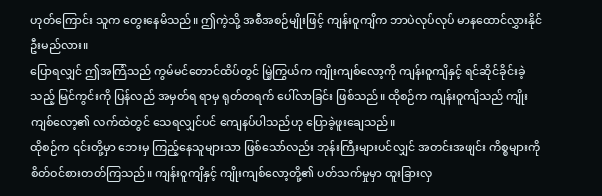ဟုတ်ကြောင်း သူက တွေးနေမိသည်။ ဤကဲ့သို့ အစီအစဉ်မျိုးဖြင့် ကျန်းဝူကျိက ဘာပဲလုပ်လုပ် မာနထောင်လွှားနိုင်ဦးမည်လား။
ပြောရလျှင် ဤအကြံသည် ကွမ်မင်တောင်ထိပ်တွင် မြဲ့ကြွယ်က ကျိုးကျစ်လော့ကို ကျန်းဝူကျိနှင့် ရင်ဆိုင်ခိုင်းခဲ့သည့် မြင်ကွင်းကို ပြန်လည် အမှတ်ရ ရာမှ ရုတ်တရက် ပေါ်လာခြင်း ဖြစ်သည်။ ထိုစဉ်က ကျန်းဝူကျိသည် ကျိုးကျစ်လော့၏ လက်ထဲတွင် သေရလျှင်ပင် ကျေနပ်ပါသည်ဟု ပြောခဲ့ဖူးချေသည်။
ထိုစဉ်က ၎င်းတို့မှာ ဘေးမှ ကြည့်နေသူများသာ ဖြစ်သော်လည်း ဘုန်းကြီးများပင်လျှင် အတင်းအဖျင်း ကိစ္စများကို စိတ်ဝင်စားတတ်ကြသည်။ ကျန်းဝူကျိနှင့် ကျိုးကျစ်လော့တို့၏ ပတ်သက်မှုမှာ ထူးခြားလှ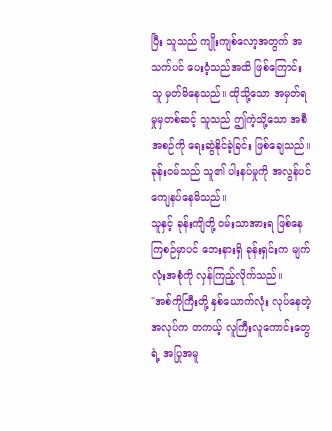ပြီး သူသည် ကျိုးကျစ်လော့အတွက် အသက်ပင် ပေးဝံ့သည်အထိ ဖြစ်ကြောင်း သူ မှတ်မိနေသည်။ ထိုသို့သော အမှတ်ရမှုမှတစ်ဆင့် သူသည် ဤကဲ့သို့သော အစီအစဉ်ကို ရေးဆွဲနိုင်ခဲ့ခြင်း ဖြစ်ချေသည်။ ခုန်းဝမ်သည် သူ၏ ပါးနပ်မှုကို အလွန်ပင် ကျေနပ်နေမိသည်။
သူနှင့် ခုန်းကျိတို့ ဝမ်းသာအားရ ဖြစ်နေကြစဉ်မှာပင် ဘေးနားရှိ ခုန်းရှင်းက မျက်လုံးအစုံကို လှန်ကြည့်လိုက်သည်။
"အစ်ကိုကြီးတို့ နှစ်ယောက်လုံး လုပ်နေတဲ့ အလုပ်က တကယ့် လူကြီးလူကောင်းတွေရဲ့ အပြုအမူ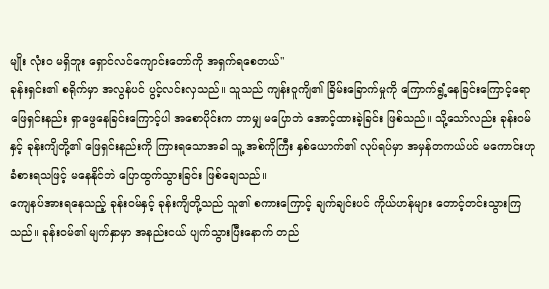မျိုး လုံးဝ မရှိဘူး ရှောင်လင်ကျောင်းတော်ကို အရှက်ရစေတယ်"
ခုန်းရှင်း၏ စရိုက်မှာ အလွန်ပင် ပွင့်လင်းလှသည်။ သူသည် ကျန်းဝူကျိ၏ ခြိမ်းခြောက်မှုကို ကြောက်ရွံ့နေခြင်းကြောင့်ရော ဖြေရှင်းနည်း ရှာဖွေနေခြင်းကြောင့်ပါ အစောပိုင်းက ဘာမျှ မပြောဘဲ အောင့်ထားခဲ့ခြင်း ဖြစ်သည်။ သို့သော်လည်း ခုန်းဝမ်နှင့် ခုန်းကျိတို့၏ ဖြေရှင်းနည်းကို ကြားရသောအခါ သူ့ အစ်ကိုကြီး နှစ်ယောက်၏ လုပ်ရပ်မှာ အမှန်တကယ်ပင် မကောင်းဟု ခံစားရသဖြင့် မနေနိုင်ဘဲ ပြောထွက်သွားခြင်း ဖြစ်ချေသည်။
ကျေနပ်အားရနေသည့် ခုန်းဝမ်နှင့် ခုန်းကျိတို့သည် သူ၏ စကားကြောင့် ချက်ချင်းပင် ကိုယ်ဟန်များ တောင့်တင်းသွားကြသည်။ ခုန်းဝမ်၏ မျက်နှာမှာ အနည်းငယ် ပျက်သွားပြီးနောက် တည်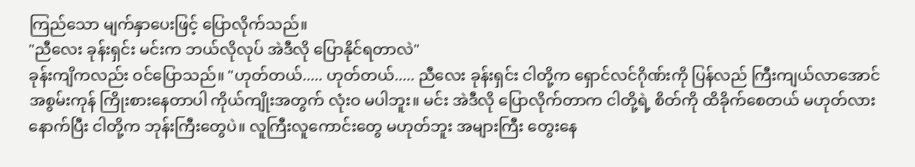ကြည်သော မျက်နှာပေးဖြင့် ပြောလိုက်သည်။
"ညီလေး ခုန်းရှင်း မင်းက ဘယ်လိုလုပ် အဲဒီလို ပြောနိုင်ရတာလဲ"
ခုန်းကျိကလည်း ဝင်ပြောသည်။ "ဟုတ်တယ်..... ဟုတ်တယ်..... ညီလေး ခုန်းရှင်း ငါတို့က ရှောင်လင်ဂိုဏ်းကို ပြန်လည် ကြီးကျယ်လာအောင် အစွမ်းကုန် ကြိုးစားနေတာပါ ကိုယ်ကျိုးအတွက် လုံးဝ မပါဘူး။ မင်း အဲဒီလို ပြောလိုက်တာက ငါတို့ရဲ့ စိတ်ကို ထိခိုက်စေတယ် မဟုတ်လား နောက်ပြီး ငါတို့က ဘုန်းကြီးတွေပဲ။ လူကြီးလူကောင်းတွေ မဟုတ်ဘူး အများကြီး တွေးနေ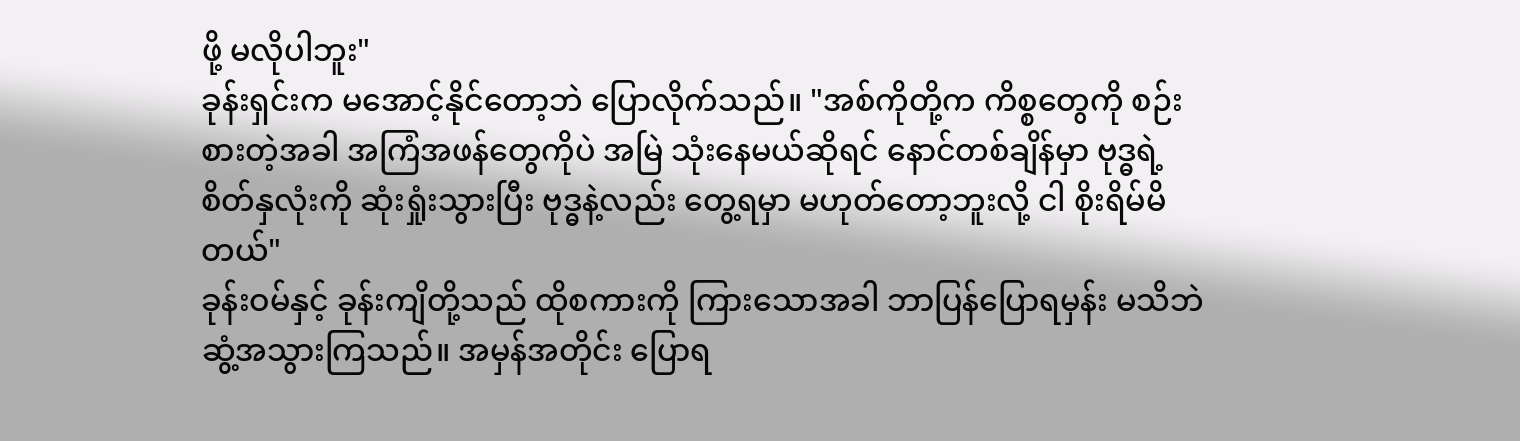ဖို့ မလိုပါဘူး"
ခုန်းရှင်းက မအောင့်နိုင်တော့ဘဲ ပြောလိုက်သည်။ "အစ်ကိုတို့က ကိစ္စတွေကို စဉ်းစားတဲ့အခါ အကြံအဖန်တွေကိုပဲ အမြဲ သုံးနေမယ်ဆိုရင် နောင်တစ်ချိန်မှာ ဗုဒ္ဓရဲ့ စိတ်နှလုံးကို ဆုံးရှုံးသွားပြီး ဗုဒ္ဓနဲ့လည်း တွေ့ရမှာ မဟုတ်တော့ဘူးလို့ ငါ စိုးရိမ်မိတယ်"
ခုန်းဝမ်နှင့် ခုန်းကျိတို့သည် ထိုစကားကို ကြားသောအခါ ဘာပြန်ပြောရမှန်း မသိဘဲ ဆွံ့အသွားကြသည်။ အမှန်အတိုင်း ပြောရ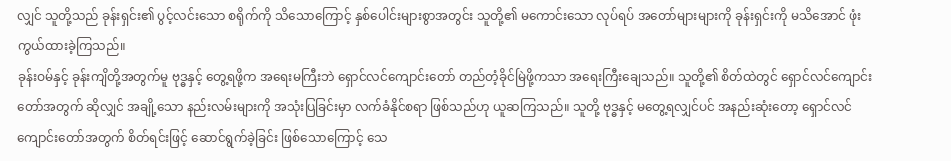လျှင် သူတို့သည် ခုန်းရှင်း၏ ပွင့်လင်းသော စရိုက်ကို သိသောကြောင့် နှစ်ပေါင်းများစွာအတွင်း သူတို့၏ မကောင်းသော လုပ်ရပ် အတော်များများကို ခုန်းရှင်းကို မသိအောင် ဖုံးကွယ်ထားခဲ့ကြသည်။
ခုန်းဝမ်နှင့် ခုန်းကျိတို့အတွက်မူ ဗုဒ္ဓနှင့် တွေ့ရဖို့က အရေးမကြီးဘဲ ရှောင်လင်ကျောင်းတော် တည်တံ့ခိုင်မြဲဖို့ကသာ အရေးကြီးချေသည်။ သူတို့၏ စိတ်ထဲတွင် ရှောင်လင်ကျောင်းတော်အတွက် ဆိုလျှင် အချို့သော နည်းလမ်းများကို အသုံးပြခြင်းမှာ လက်ခံနိုင်စရာ ဖြစ်သည်ဟု ယူဆကြသည်။ သူတို့ ဗုဒ္ဓနှင့် မတွေ့ရလျှင်ပင် အနည်းဆုံးတော့ ရှောင်လင်ကျောင်းတော်အတွက် စိတ်ရင်းဖြင့် ဆောင်ရွက်ခဲ့ခြင်း ဖြစ်သောကြောင့် သေ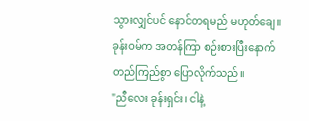သွားလျှင်ပင် နောင်တရမည် မဟုတ်ချေ။
ခုန်းဝမ်က အတန်ကြာ စဉ်းစားပြီးနောက် တည်ကြည်စွာ ပြောလိုက်သည်။
"ညီလေး ခုန်းရှင်း၊ ငါနဲ့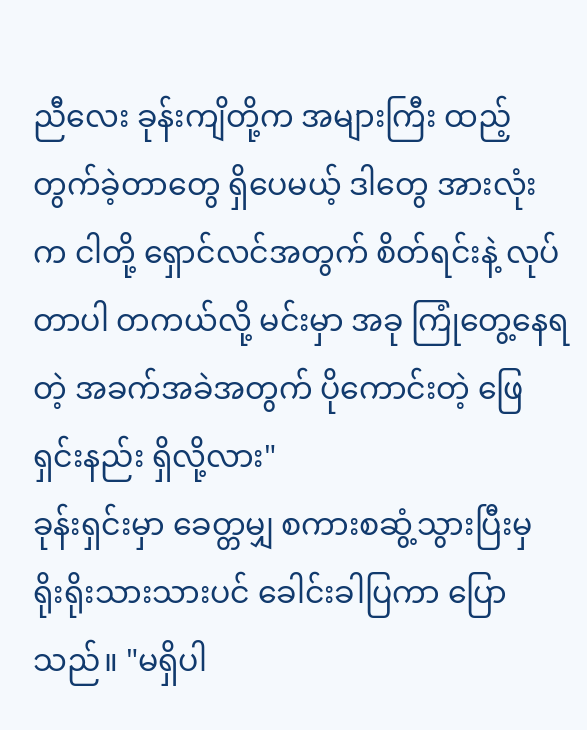ညီလေး ခုန်းကျိတို့က အများကြီး ထည့်တွက်ခဲ့တာတွေ ရှိပေမယ့် ဒါတွေ အားလုံးက ငါတို့ ရှောင်လင်အတွက် စိတ်ရင်းနဲ့ လုပ်တာပါ တကယ်လို့ မင်းမှာ အခု ကြုံတွေ့နေရတဲ့ အခက်အခဲအတွက် ပိုကောင်းတဲ့ ဖြေရှင်းနည်း ရှိလို့လား"
ခုန်းရှင်းမှာ ခေတ္တမျှ စကားစဆွံ့သွားပြီးမှ ရိုးရိုးသားသားပင် ခေါင်းခါပြကာ ပြောသည်။ "မရှိပါ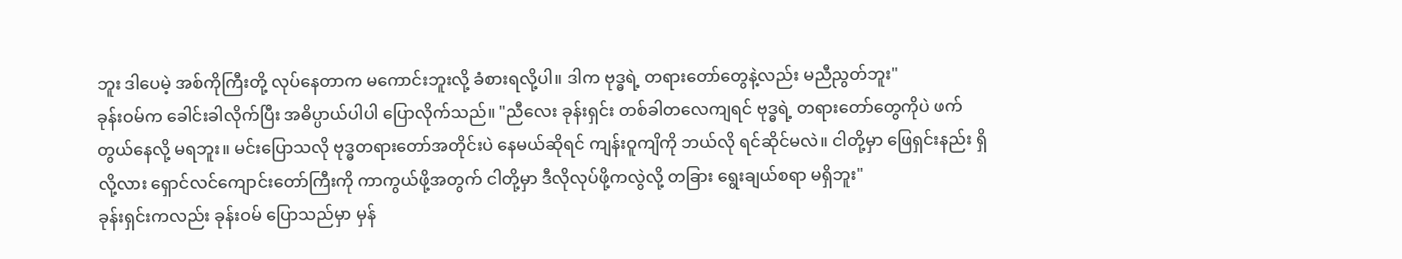ဘူး ဒါပေမဲ့ အစ်ကိုကြီးတို့ လုပ်နေတာက မကောင်းဘူးလို့ ခံစားရလို့ပါ။ ဒါက ဗုဒ္ဓရဲ့ တရားတော်တွေနဲ့လည်း မညီညွတ်ဘူး"
ခုန်းဝမ်က ခေါင်းခါလိုက်ပြီး အဓိပ္ပာယ်ပါပါ ပြောလိုက်သည်။ "ညီလေး ခုန်းရှင်း တစ်ခါတလေကျရင် ဗုဒ္ဓရဲ့ တရားတော်တွေကိုပဲ ဖက်တွယ်နေလို့ မရဘူး။ မင်းပြောသလို ဗုဒ္ဓတရားတော်အတိုင်းပဲ နေမယ်ဆိုရင် ကျန်းဝူကျိကို ဘယ်လို ရင်ဆိုင်မလဲ။ ငါတို့မှာ ဖြေရှင်းနည်း ရှိလို့လား ရှောင်လင်ကျောင်းတော်ကြီးကို ကာကွယ်ဖို့အတွက် ငါတို့မှာ ဒီလိုလုပ်ဖို့ကလွဲလို့ တခြား ရွေးချယ်စရာ မရှိဘူး"
ခုန်းရှင်းကလည်း ခုန်းဝမ် ပြောသည်မှာ မှန်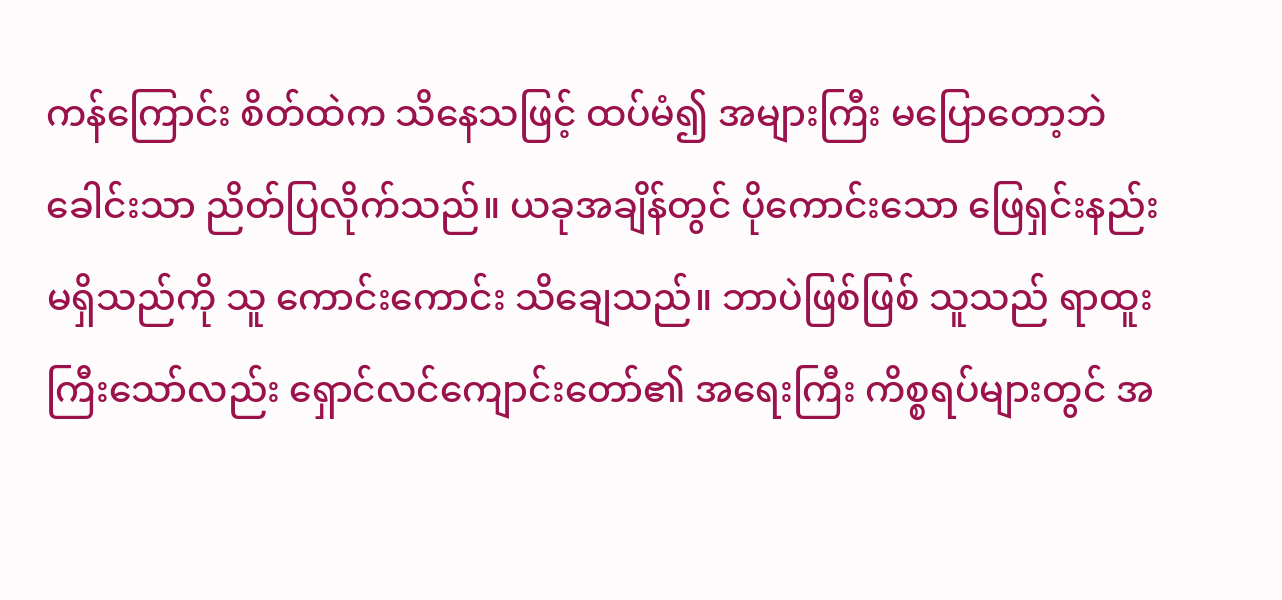ကန်ကြောင်း စိတ်ထဲက သိနေသဖြင့် ထပ်မံ၍ အများကြီး မပြောတော့ဘဲ ခေါင်းသာ ညိတ်ပြလိုက်သည်။ ယခုအချိန်တွင် ပိုကောင်းသော ဖြေရှင်းနည်း မရှိသည်ကို သူ ကောင်းကောင်း သိချေသည်။ ဘာပဲဖြစ်ဖြစ် သူသည် ရာထူးကြီးသော်လည်း ရှောင်လင်ကျောင်းတော်၏ အရေးကြီး ကိစ္စရပ်များတွင် အ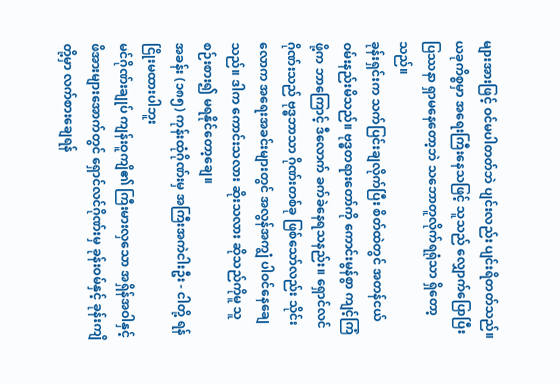များအားဖြင့် ဝင်မပါတတ်ဘဲ ပျင်းလည်း ပျင်းရိတတ်သည်။ ယခုကိစ္စမှာ အရေးကြီးနေသဖြင့် သူသည် လျှောက်ပြောပြီး ပြဿနာ ရှာမနေတော့ဘဲ သဘောတူလိုက်ရရုံသာ ရှိတော့သည်။
ခုန်းရှင်းက သက်ပြင်းချလိုက်ပြီး စိတ်ထဲတွင် အတန်ငယ် ဝမ်းနည်းမိသည်။ ဗုဒ္ဓတရားတော်ကို ကောင်းမွန်စွာ ကျင့်ကြံဖို့က ဘာကြောင့် ဒီလောက် ခက်ခဲနေရသနည်း။ ရှောင်လင်ဂိုဏ်းသည် ဗုဒ္ဓဘာသာ ဂိုဏ်းတစ်ခု ဖြစ်သော်လည်း သိုင်းလောက အရေးအခင်းများတွင် အလွန်အကျွံ ပါဝင်နေချေသည်။ ဒါက ကောင်းသလား ဆိုးသလား ဆိုသည်ကိုမူ သူ စဉ်းစား၍ မရနိုင်တော့ချေ။
အခန်း (၁၈၅) ကုန်းထုံဂိုဏ်းမှ အကြီးအကဲငါးဦး - ငါတို့ ရန်ငြိုးမထားပါဘူး
မင်ဂိုဏ်းချုပ် ကျန်းဝူကျိ၏ ကြီးမားလှသော အရှိန်အဝါနှင့် ဖိအားများအောက်တွင် ရှောင်လင်ဂိုဏ်းမှ ခုန်းဝမ်နှင့် ခုန်းကျိတို့မှာ လက်စားချေရန်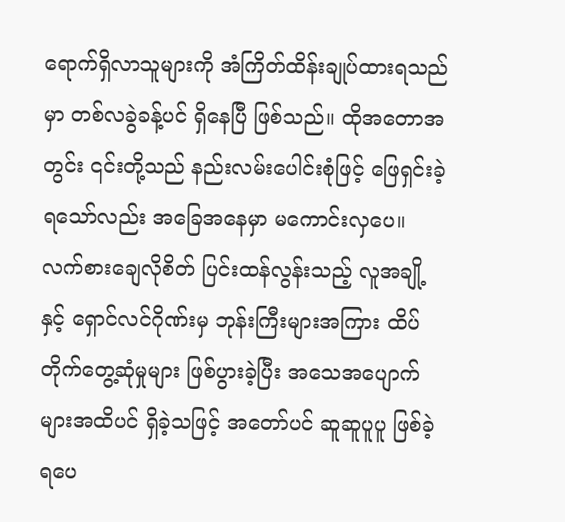ရောက်ရှိလာသူများကို အံကြိတ်ထိန်းချုပ်ထားရသည်မှာ တစ်လခွဲခန့်ပင် ရှိနေပြီ ဖြစ်သည်။ ထိုအတောအတွင်း ၎င်းတို့သည် နည်းလမ်းပေါင်းစုံဖြင့် ဖြေရှင်းခဲ့ရသော်လည်း အခြေအနေမှာ မကောင်းလှပေ။
လက်စားချေလိုစိတ် ပြင်းထန်လွန်းသည့် လူအချို့နှင့် ရှောင်လင်ဂိုဏ်းမှ ဘုန်းကြီးများအကြား ထိပ်တိုက်တွေ့ဆုံမှုများ ဖြစ်ပွားခဲ့ပြီး အသေအပျောက်များအထိပင် ရှိခဲ့သဖြင့် အတော်ပင် ဆူဆူပူပူ ဖြစ်ခဲ့ရပေ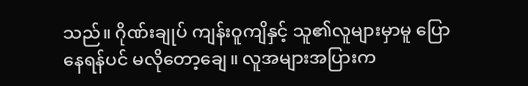သည်။ ဂိုဏ်းချုပ် ကျန်းဝူကျိနှင့် သူ၏လူများမှာမူ ပြောနေရန်ပင် မလိုတော့ချေ။ လူအများအပြားက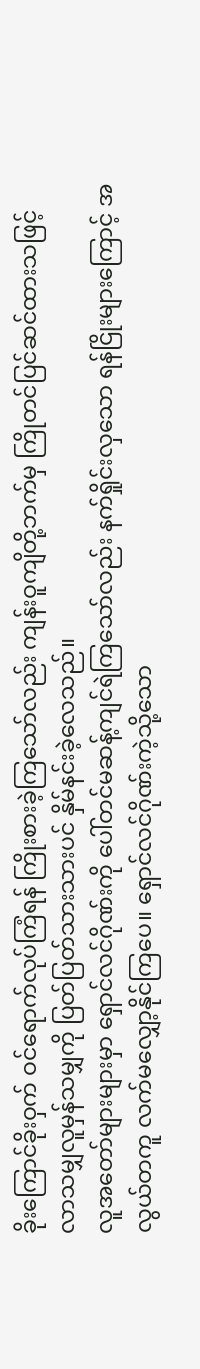ခိုးကြောင်ခိုးဝှက် ဝင်ရောက်လုပ်ကြံရန် ကြိုးစားခဲ့ကြသော်လည်း ကျန်းဝူကျိတို့ဘက်မှ ကြိုတင်ပြင်ဆင်ထားသဖြင့် လာသမျှလူမှန်သမျှကို ပြတ်ပြတ်သားသားပင် နှိမ်နင်းခဲ့လေသည်။
လူအတော်များများမှာ ရှောင်လင်ဂိုဏ်းကို ပေါ်တင်မဆန့်ကျင်ရဲကြသော်လည်း နက်ရှိုင်းလှသော ရန်ငြိုးများကြောင့် အလွယ်တကူ လက်မလျှော့နိုင်ကြပေ။ ရှောင်လင်ဂိုဏ်းကဲ့သို့သော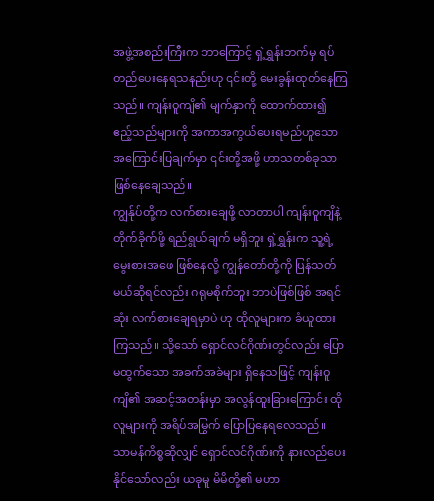အဖွဲ့အစည်းကြီးက ဘာကြောင့် ရှဲ့ရွှန်းဘက်မှ ရပ်တည်ပေးနေရသနည်းဟု ၎င်းတို့ မေးခွန်းထုတ်နေကြသည်။ ကျန်းဝူကျိ၏ မျက်နှာကို ထောက်ထား၍ ဧည့်သည်များကို အကာအကွယ်ပေးရမည်ဟူသော အကြောင်းပြချက်မှာ ၎င်းတို့အဖို့ ဟာသတစ်ခုသာ ဖြစ်နေချေသည်။
ကျွန်ုပ်တို့က လက်စားချေဖို့ လာတာပါ ကျန်းဝူကျိနဲ့ တိုက်ခိုက်ဖို့ ရည်ရွယ်ချက် မရှိဘူး ရှဲ့ရွှန်းက သူ့ရဲ့ မွေးစားအဖေ ဖြစ်နေလို့ ကျွန်တော်တို့ကို ပြန်သတ်မယ်ဆိုရင်လည်း ဂရုမစိုက်ဘူး ဘာပဲဖြစ်ဖြစ် အရင်ဆုံး လက်စားချေရမှာပဲ ဟု ထိုလူများက ခံယူထားကြသည်။ သို့သော် ရှောင်လင်ဂိုဏ်းတွင်လည်း ပြောမထွက်သော အခက်အခဲများ ရှိနေသဖြင့် ကျန်းဝူကျိ၏ အဆင့်အတန်းမှာ အလွန်ထူးခြားကြောင်း ထိုလူများကို အရိပ်အမြွက် ပြောပြနေရလေသည်။
သာမန်ကိစ္စဆိုလျှင် ရှောင်လင်ဂိုဏ်းကို နားလည်ပေးနိုင်သော်လည်း ယခုမူ မိမိတို့၏ မဟာ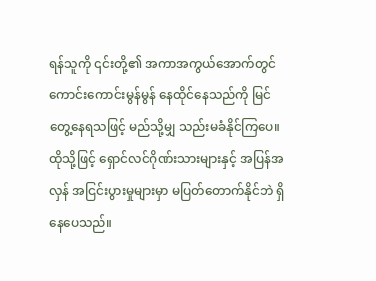ရန်သူကို ၎င်းတို့၏ အကာအကွယ်အောက်တွင် ကောင်းကောင်းမွန်မွန် နေထိုင်နေသည်ကို မြင်တွေ့နေရသဖြင့် မည်သို့မျှ သည်းမခံနိုင်ကြပေ။ ထိုသို့ဖြင့် ရှောင်လင်ဂိုဏ်းသားများနှင့် အပြန်အလှန် အငြင်းပွားမှုများမှာ မပြတ်တောက်နိုင်ဘဲ ရှိနေပေသည်။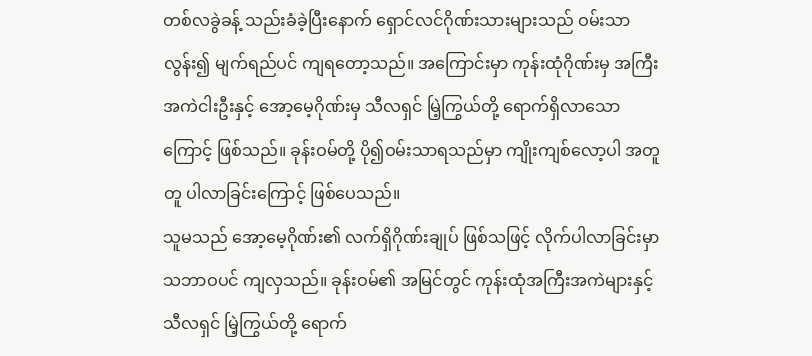တစ်လခွဲခန့် သည်းခံခဲ့ပြီးနောက် ရှောင်လင်ဂိုဏ်းသားများသည် ဝမ်းသာလွန်း၍ မျက်ရည်ပင် ကျရတော့သည်။ အကြောင်းမှာ ကုန်းထုံဂိုဏ်းမှ အကြီးအကဲငါးဦးနှင့် အော့မေ့ဂိုဏ်းမှ သီလရှင် မြဲ့ကြွယ်တို့ ရောက်ရှိလာသောကြောင့် ဖြစ်သည်။ ခုန်းဝမ်တို့ ပို၍ဝမ်းသာရသည်မှာ ကျိုးကျစ်လော့ပါ အတူတူ ပါလာခြင်းကြောင့် ဖြစ်ပေသည်။
သူမသည် အော့မေ့ဂိုဏ်း၏ လက်ရှိဂိုဏ်းချုပ် ဖြစ်သဖြင့် လိုက်ပါလာခြင်းမှာ သဘာဝပင် ကျလှသည်။ ခုန်းဝမ်၏ အမြင်တွင် ကုန်းထုံအကြီးအကဲများနှင့် သီလရှင် မြဲ့ကြွယ်တို့ ရောက်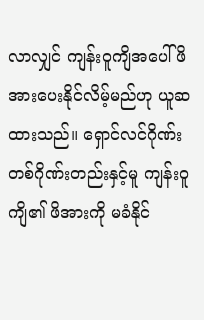လာလျှင် ကျန်းဝူကျိအပေါ် ဖိအားပေးနိုင်လိမ့်မည်ဟု ယူဆထားသည်။ ရှောင်လင်ဂိုဏ်း တစ်ဂိုဏ်းတည်းနှင့်မူ ကျန်းဝူကျိ၏ ဖိအားကို မခံနိုင်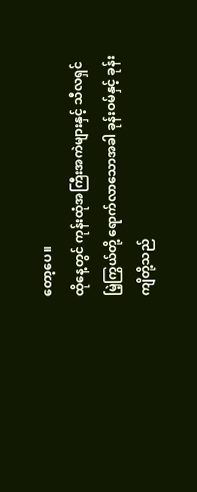တော့ပေ။
ထိုနေ့တွင် ကုန်းထုံအကြီးအကဲများနှင့် သီလရှင် မြဲ့ကြွယ်တို့ ရောက်လာသောအခါ ခုန်းဝမ်နှင့် ခုန်းကျိတို့သည်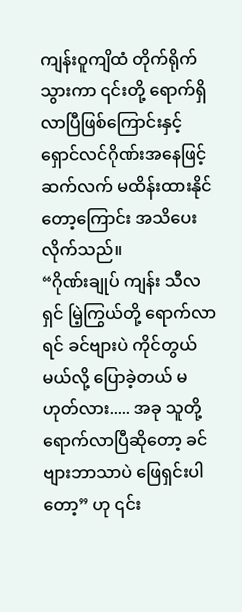ကျန်းဝူကျိထံ တိုက်ရိုက်သွားကာ ၎င်းတို့ ရောက်ရှိလာပြီဖြစ်ကြောင်းနှင့် ရှောင်လင်ဂိုဏ်းအနေဖြင့် ဆက်လက် မထိန်းထားနိုင်တော့ကြောင်း အသိပေးလိုက်သည်။
“ဂိုဏ်းချုပ် ကျန်း သီလရှင် မြဲ့ကြွယ်တို့ ရောက်လာရင် ခင်ဗျားပဲ ကိုင်တွယ်မယ်လို့ ပြောခဲ့တယ် မဟုတ်လား..... အခု သူတို့ ရောက်လာပြီဆိုတော့ ခင်ဗျားဘာသာပဲ ဖြေရှင်းပါတော့” ဟု ၎င်း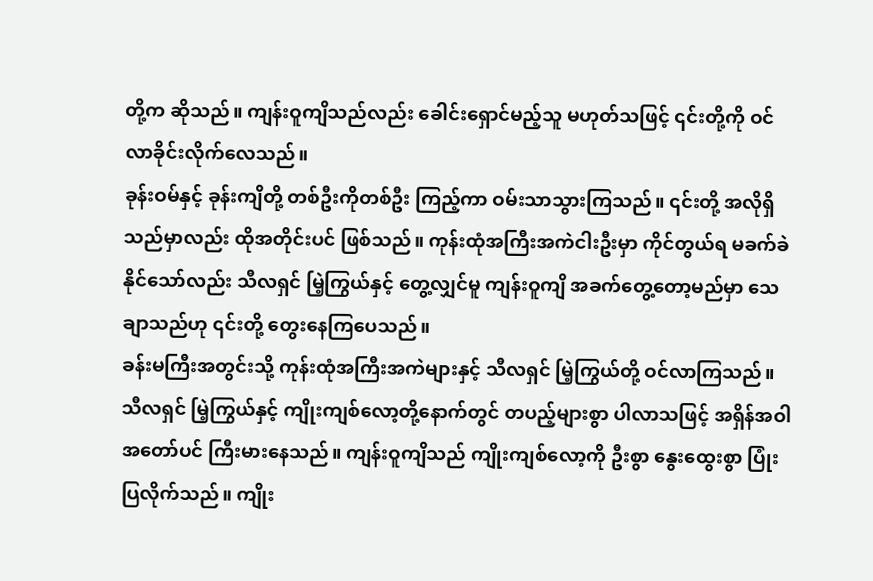တို့က ဆိုသည်။ ကျန်းဝူကျိသည်လည်း ခေါင်းရှောင်မည့်သူ မဟုတ်သဖြင့် ၎င်းတို့ကို ဝင်လာခိုင်းလိုက်လေသည်။
ခုန်းဝမ်နှင့် ခုန်းကျိတို့ တစ်ဦးကိုတစ်ဦး ကြည့်ကာ ဝမ်းသာသွားကြသည်။ ၎င်းတို့ အလိုရှိသည်မှာလည်း ထိုအတိုင်းပင် ဖြစ်သည်။ ကုန်းထုံအကြီးအကဲငါးဦးမှာ ကိုင်တွယ်ရ မခက်ခဲနိုင်သော်လည်း သီလရှင် မြဲ့ကြွယ်နှင့် တွေ့လျှင်မူ ကျန်းဝူကျိ အခက်တွေ့တော့မည်မှာ သေချာသည်ဟု ၎င်းတို့ တွေးနေကြပေသည်။
ခန်းမကြီးအတွင်းသို့ ကုန်းထုံအကြီးအကဲများနှင့် သီလရှင် မြဲ့ကြွယ်တို့ ဝင်လာကြသည်။ သီလရှင် မြဲ့ကြွယ်နှင့် ကျိုးကျစ်လော့တို့နောက်တွင် တပည့်များစွာ ပါလာသဖြင့် အရှိန်အဝါ အတော်ပင် ကြီးမားနေသည်။ ကျန်းဝူကျိသည် ကျိုးကျစ်လော့ကို ဦးစွာ နွေးထွေးစွာ ပြုံးပြလိုက်သည်။ ကျိုး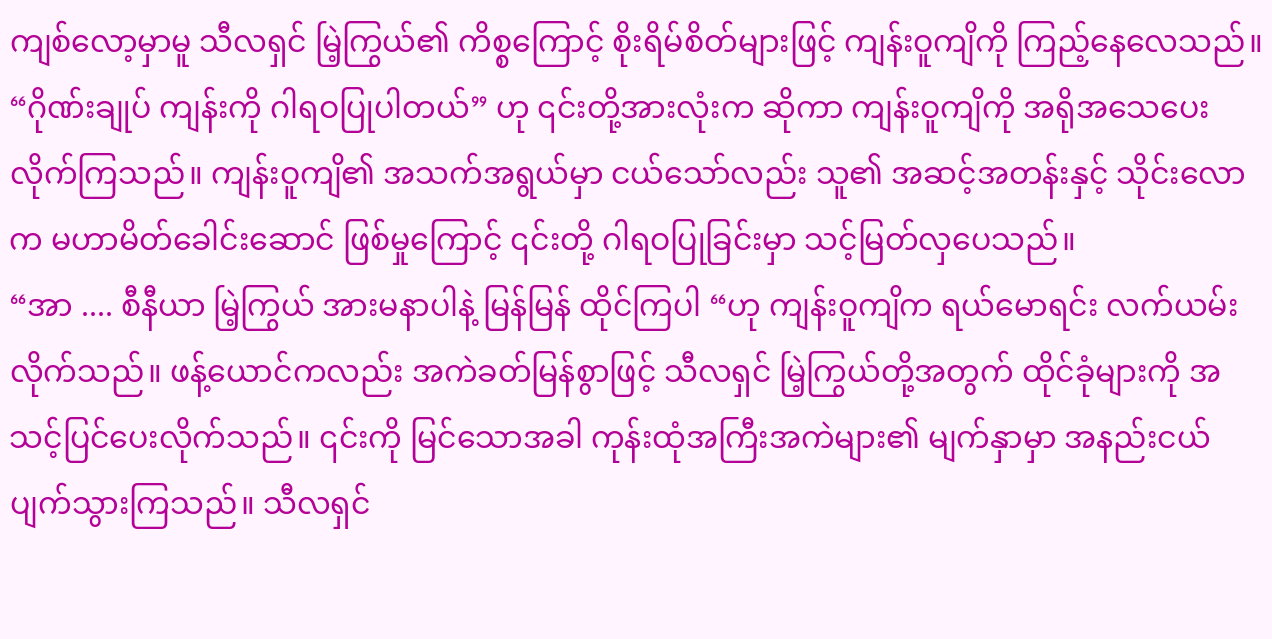ကျစ်လော့မှာမူ သီလရှင် မြဲ့ကြွယ်၏ ကိစ္စကြောင့် စိုးရိမ်စိတ်များဖြင့် ကျန်းဝူကျိကို ကြည့်နေလေသည်။
“ဂိုဏ်းချုပ် ကျန်းကို ဂါရဝပြုပါတယ်” ဟု ၎င်းတို့အားလုံးက ဆိုကာ ကျန်းဝူကျိကို အရိုအသေပေး လိုက်ကြသည်။ ကျန်းဝူကျိ၏ အသက်အရွယ်မှာ ငယ်သော်လည်း သူ၏ အဆင့်အတန်းနှင့် သိုင်းလောက မဟာမိတ်ခေါင်းဆောင် ဖြစ်မှုကြောင့် ၎င်းတို့ ဂါရဝပြုခြင်းမှာ သင့်မြတ်လှပေသည်။
“အာ .... စီနီယာ မြဲ့ကြွယ် အားမနာပါနဲ့ မြန်မြန် ထိုင်ကြပါ “ဟု ကျန်းဝူကျိက ရယ်မောရင်း လက်ယမ်းလိုက်သည်။ ဖန့်ယောင်ကလည်း အကဲခတ်မြန်စွာဖြင့် သီလရှင် မြဲ့ကြွယ်တို့အတွက် ထိုင်ခုံများကို အသင့်ပြင်ပေးလိုက်သည်။ ၎င်းကို မြင်သောအခါ ကုန်းထုံအကြီးအကဲများ၏ မျက်နှာမှာ အနည်းငယ် ပျက်သွားကြသည်။ သီလရှင်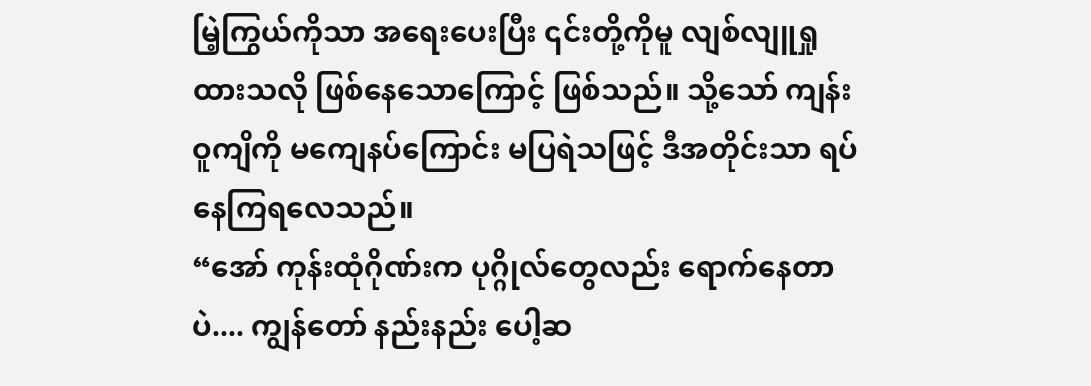မြဲ့ကြွယ်ကိုသာ အရေးပေးပြီး ၎င်းတို့ကိုမူ လျစ်လျူရှုထားသလို ဖြစ်နေသောကြောင့် ဖြစ်သည်။ သို့သော် ကျန်းဝူကျိကို မကျေနပ်ကြောင်း မပြရဲသဖြင့် ဒီအတိုင်းသာ ရပ်နေကြရလေသည်။
“အော် ကုန်းထုံဂိုဏ်းက ပုဂ္ဂိုလ်တွေလည်း ရောက်နေတာပဲ.... ကျွန်တော် နည်းနည်း ပေါ့ဆ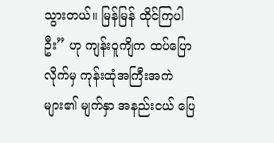သွားတယ်။ မြန်မြန် ထိုင်ကြပါဦး” ဟု ကျန်းဝူကျိက ထပ်ပြောလိုက်မှ ကုန်းထုံအကြီးအကဲများ၏ မျက်နှာ အနည်းငယ် ပြေ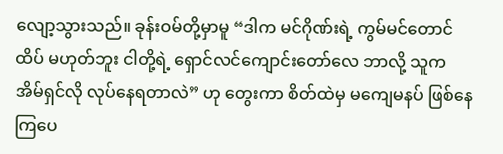လျော့သွားသည်။ ခုန်းဝမ်တို့မှာမူ “ဒါက မင်ဂိုဏ်းရဲ့ ကွမ်မင်တောင်ထိပ် မဟုတ်ဘူး ငါတို့ရဲ့ ရှောင်လင်ကျောင်းတော်လေ ဘာလို့ သူက အိမ်ရှင်လို လုပ်နေရတာလဲ” ဟု တွေးကာ စိတ်ထဲမှ မကျေမနပ် ဖြစ်နေကြပေ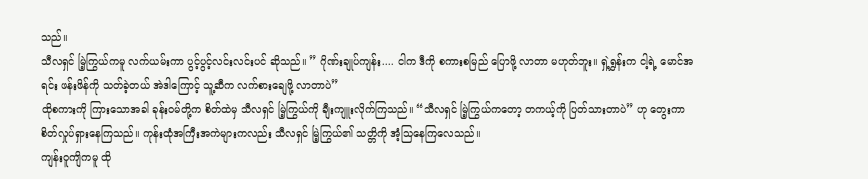သည်။
သီလရှင် မြဲ့ကြွယ်ကမူ လက်ယမ်းကာ ပွင့်ပွင့်လင်းလင်းပင် ဆိုသည်။ ” ဂိုဏ်းချုပ်ကျန်း.... ငါက ဒီကို စကားစမြည် ပြောဖို့ လာတာ မဟုတ်ဘူး။ ရှဲ့ရွှန်းက ငါ့ရဲ့ မောင်အရင်း ဖန်းဖိန်ကို သတ်ခဲ့တယ် အဲဒါကြောင့် သူ့ဆီက လက်စားချေဖို့ လာတာပဲ”
ထိုစကားကို ကြားသောအခါ ခုန်းဝမ်တို့က စိတ်ထဲမှ သီလရှင် မြဲ့ကြွယ်ကို ချီးကျူးလိုက်ကြသည်။ “သီလရှင် မြဲ့ကြွယ်ကတော့ တကယ့်ကို ပြတ်သားတာပဲ” ဟု တွေးကာ စိတ်လှုပ်ရှားနေကြသည်။ ကုန်းထုံအကြီးအကဲများကလည်း သီလရှင် မြဲ့ကြွယ်၏ သတ္တိကို အံ့သြနေကြလေသည်။
ကျန်းဝူကျိကမူ ထို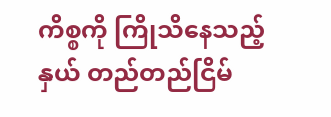ကိစ္စကို ကြိုသိနေသည့်နှယ် တည်တည်ငြိမ်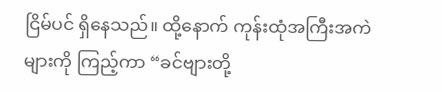ငြိမ်ပင် ရှိနေသည်။ ထို့နောက် ကုန်းထုံအကြီးအကဲများကို ကြည့်ကာ “ခင်ဗျားတို့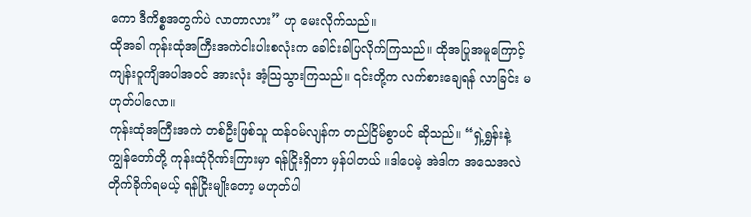ကော ဒီကိစ္စအတွက်ပဲ လာတာလား” ဟု မေးလိုက်သည်။
ထိုအခါ ကုန်းထုံအကြီးအကဲငါးပါးစလုံးက ခေါင်းခါပြလိုက်ကြသည်။ ထိုအပြုအမူကြောင့် ကျန်းဝူကျိအပါအဝင် အားလုံး အံ့သြသွားကြသည်။ ၎င်းတို့က လက်စားချေရန် လာခြင်း မဟုတ်ပါလော။
ကုန်းထုံအကြီးအကဲ တစ်ဦးဖြစ်သူ ထန်ဝမ်လျန်က တည်ငြိမ်စွာပင် ဆိုသည်။ “ရှဲ့ရွှန်းနဲ့ ကျွန်တော်တို့ ကုန်းထုံဂိုဏ်းကြားမှာ ရန်ငြိုးရှိတာ မှန်ပါတယ် ။ဒါပေမဲ့ အဲဒါက အသေအလဲ တိုက်ခိုက်ရမယ့် ရန်ငြိုးမျိုးတော့ မဟုတ်ပါ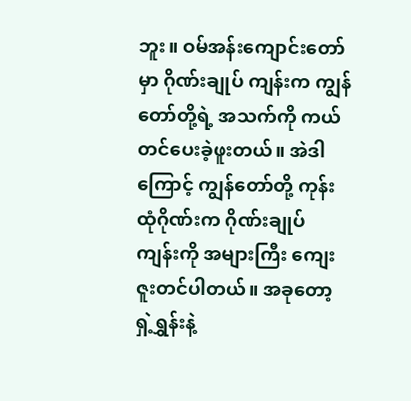ဘူး။ ဝမ်အန်းကျောင်းတော်မှာ ဂိုဏ်းချုပ် ကျန်းက ကျွန်တော်တို့ရဲ့ အသက်ကို ကယ်တင်ပေးခဲ့ဖူးတယ်။ အဲဒါကြောင့် ကျွန်တော်တို့ ကုန်းထုံဂိုဏ်းက ဂိုဏ်းချုပ် ကျန်းကို အများကြီး ကျေးဇူးတင်ပါတယ်။ အခုတော့ ရှဲ့ရွှန်းနဲ့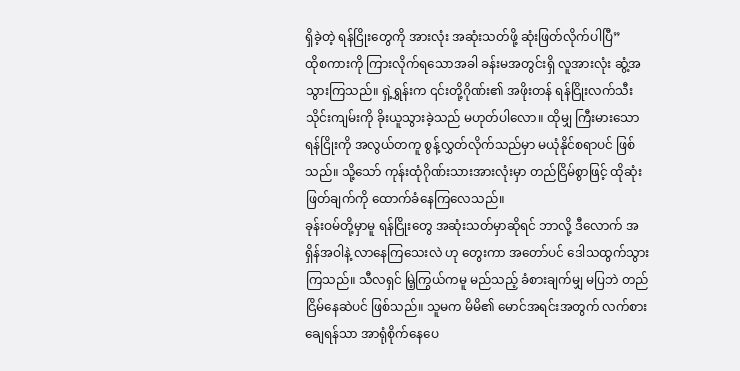ရှိခဲ့တဲ့ ရန်ငြိုးတွေကို အားလုံး အဆုံးသတ်ဖို့ ဆုံးဖြတ်လိုက်ပါပြီ”
ထိုစကားကို ကြားလိုက်ရသောအခါ ခန်းမအတွင်းရှိ လူအားလုံး ဆွံ့အသွားကြသည်။ ရှဲ့ရွှန်းက ၎င်းတို့ဂိုဏ်း၏ အဖိုးတန် ရန်ငြိုးလက်သီး သိုင်းကျမ်းကို ခိုးယူသွားခဲ့သည် မဟုတ်ပါလော။ ထိုမျှ ကြီးမားသော ရန်ငြိုးကို အလွယ်တကူ စွန့်လွှတ်လိုက်သည်မှာ မယုံနိုင်စရာပင် ဖြစ်သည်။ သို့သော် ကုန်းထုံဂိုဏ်းသားအားလုံးမှာ တည်ငြိမ်စွာဖြင့် ထိုဆုံးဖြတ်ချက်ကို ထောက်ခံနေကြလေသည်။
ခုန်းဝမ်တို့မှာမူ ရန်ငြိုးတွေ အဆုံးသတ်မှာဆိုရင် ဘာလို့ ဒီလောက် အရှိန်အဝါနဲ့ လာနေကြသေးလဲ ဟု တွေးကာ အတော်ပင် ဒေါသထွက်သွားကြသည်။ သီလရှင် မြဲ့ကြွယ်ကမူ မည်သည့် ခံစားချက်မျှ မပြဘဲ တည်ငြိမ်နေဆဲပင် ဖြစ်သည်။ သူမက မိမိ၏ မောင်အရင်းအတွက် လက်စားချေရန်သာ အာရုံစိုက်နေပေ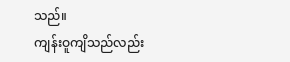သည်။
ကျန်းဝူကျိသည်လည်း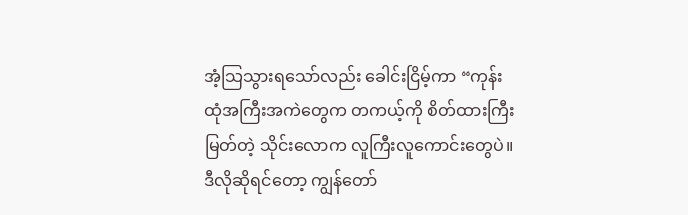အံ့သြသွားရသော်လည်း ခေါင်းငြိမ့်ကာ “ကုန်းထုံအကြီးအကဲတွေက တကယ့်ကို စိတ်ထားကြီးမြတ်တဲ့ သိုင်းလောက လူကြီးလူကောင်းတွေပဲ။ ဒီလိုဆိုရင်တော့ ကျွန်တော်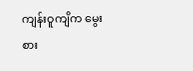ကျန်းဝူကျိက မွေးစား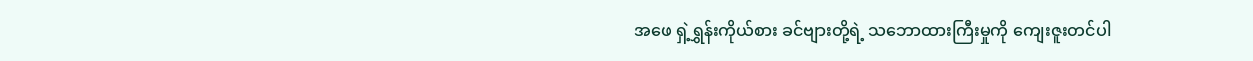အဖေ ရှဲ့ရွှန်းကိုယ်စား ခင်ဗျားတို့ရဲ့ သဘောထားကြီးမှုကို ကျေးဇူးတင်ပါ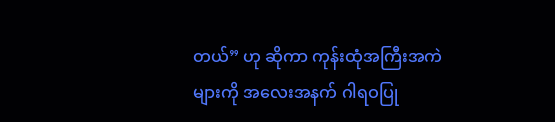တယ်” ဟု ဆိုကာ ကုန်းထုံအကြီးအကဲများကို အလေးအနက် ဂါရဝပြု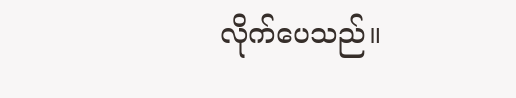လိုက်ပေသည်။